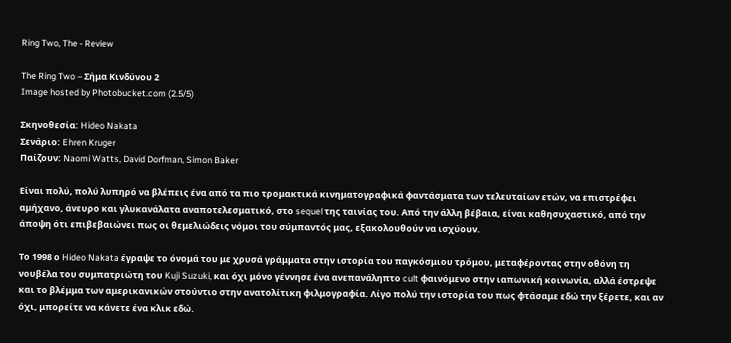Ring Two, The - Review

The Ring Two – Σήμα Κινδύνου 2
Image hosted by Photobucket.com (2.5/5)

Σκηνοθεσία: Hideo Nakata
Σενάριο: Ehren Kruger
Παίζουν: Naomi Watts, David Dorfman, Simon Baker

Είναι πολύ, πολύ λυπηρό να βλέπεις ένα από τα πιο τρομακτικά κινηματογραφικά φαντάσματα των τελευταίων ετών, να επιστρέφει αμήχανο, άνευρο και γλυκανάλατα αναποτελεσματικό, στο sequel της ταινίας του. Από την άλλη βέβαια, είναι καθησυχαστικό, από την άποψη ότι επιβεβαιώνει πως οι θεμελιώδεις νόμοι του σύμπαντός μας, εξακολουθούν να ισχύουν.

Το 1998 ο Hideo Nakata έγραψε το όνομά του με χρυσά γράμματα στην ιστορία του παγκόσμιου τρόμου, μεταφέροντας στην οθόνη τη νουβέλα του συμπατριώτη του Kuji Suzuki, και όχι μόνο γέννησε ένα ανεπανάληπτο cult φαινόμενο στην ιαπωνική κοινωνία, αλλά έστρεψε και το βλέμμα των αμερικανικών στούντιο στην ανατολίτικη φιλμογραφία. Λίγο πολύ την ιστορία του πως φτάσαμε εδώ την ξέρετε, και αν όχι, μπορείτε να κάνετε ένα κλικ εδώ.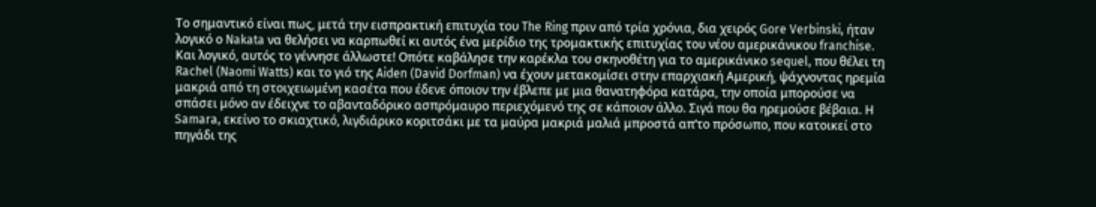Το σημαντικό είναι πως, μετά την εισπρακτική επιτυχία του The Ring πριν από τρία χρόνια, δια χειρός Gore Verbinski, ήταν λογικό ο Nakata να θελήσει να καρπωθεί κι αυτός ένα μερίδιο της τρομακτικής επιτυχίας του νέου αμερικάνικου franchise. Και λογικό, αυτός το γέννησε άλλωστε! Οπότε καβάλησε την καρέκλα του σκηνοθέτη για το αμερικάνικο sequel, που θέλει τη Rachel (Naomi Watts) και το γιό της Aiden (David Dorfman) να έχουν μετακομίσει στην επαρχιακή Αμερική, ψάχνοντας ηρεμία μακριά από τη στοιχειωμένη κασέτα που έδενε όποιον την έβλεπε με μια θανατηφόρα κατάρα, την οποία μπορούσε να σπάσει μόνο αν έδειχνε το αβανταδόρικο ασπρόμαυρο περιεχόμενό της σε κάποιον άλλο. Σιγά που θα ηρεμούσε βέβαια. Η Samara, εκείνο το σκιαχτικό, λιγδιάρικο κοριτσάκι με τα μαύρα μακριά μαλιά μπροστά απ’το πρόσωπο, που κατοικεί στο πηγάδι της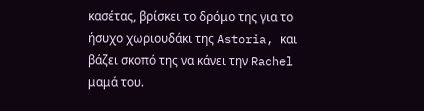κασέτας, βρίσκει το δρόμο της για το ήσυχο χωριουδάκι της Astoria, και βάζει σκοπό της να κάνει την Rachel μαμά του.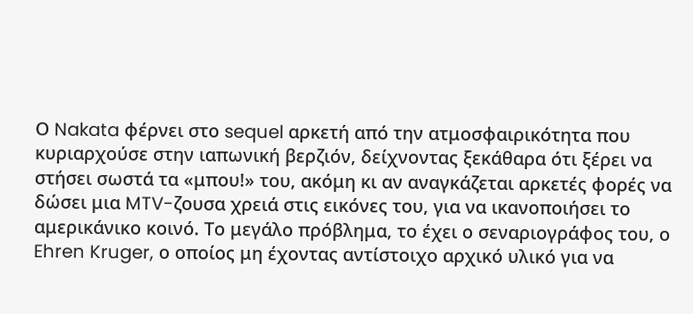Ο Nakata φέρνει στο sequel αρκετή από την ατμοσφαιρικότητα που κυριαρχούσε στην ιαπωνική βερζιόν, δείχνοντας ξεκάθαρα ότι ξέρει να στήσει σωστά τα «μπου!» του, ακόμη κι αν αναγκάζεται αρκετές φορές να δώσει μια MTV-ζουσα χρειά στις εικόνες του, για να ικανοποιήσει το αμερικάνικο κοινό. Το μεγάλο πρόβλημα, το έχει ο σεναριογράφος του, ο Ehren Kruger, ο οποίος μη έχοντας αντίστοιχο αρχικό υλικό για να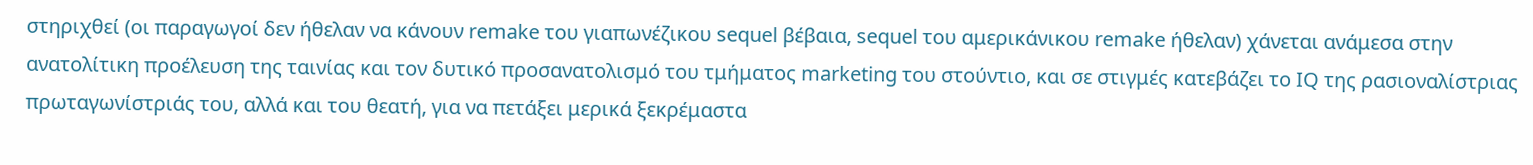στηριχθεί (οι παραγωγοί δεν ήθελαν να κάνουν remake του γιαπωνέζικου sequel βέβαια, sequel του αμερικάνικου remake ήθελαν) χάνεται ανάμεσα στην ανατολίτικη προέλευση της ταινίας και τον δυτικό προσανατολισμό του τμήματος marketing του στούντιο, και σε στιγμές κατεβάζει το IQ της ρασιοναλίστριας πρωταγωνίστριάς του, αλλά και του θεατή, για να πετάξει μερικά ξεκρέμαστα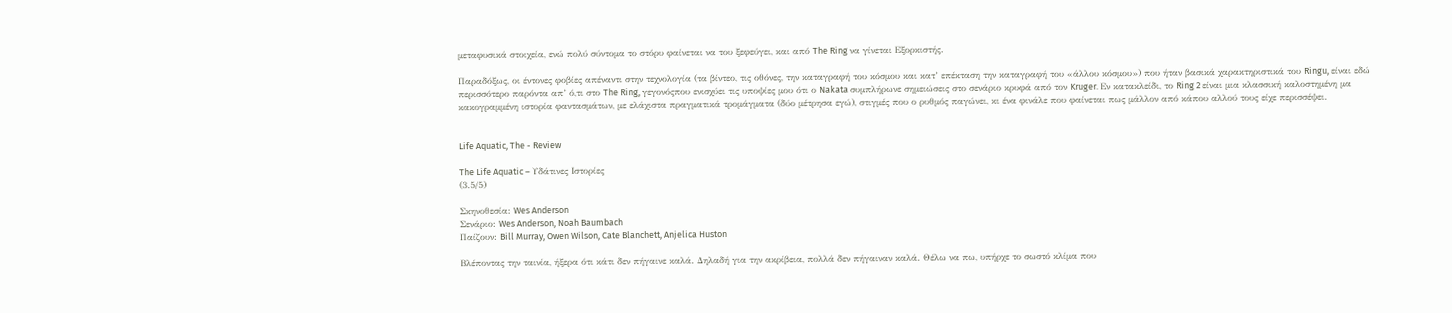μεταφυσικά στοιχεία, ενώ πολύ σύντομα το στόρυ φαίνεται να του ξεφεύγει, και από The Ring να γίνεται Εξορκιστής.

Παραδόξως, οι έντονες φοβίες απέναντι στην τεχνολογία (τα βίντεο, τις οθόνες, την καταγραφή του κόσμου και κατ’ επέκταση την καταγραφή του «άλλου κόσμου») που ήταν βασικά χαρακτηριστικά του Ringu, είναι εδώ περισσότερο παρόντα απ’ ό,τι στο The Ring, γεγονόςπου ενισχύει τις υποψίες μου ότι ο Nakata συμπλήρωνε σημειώσεις στο σενάριο κρυφά από τον Kruger. Εν κατακλείδι, το Ring 2 είναι μια κλασσική καλοστημένη μα κακογραμμένη ιστορία φαντασμάτων, με ελάχιστα πραγματικά τρομάγματα (δύο μέτρησα εγώ), στιγμές που ο ρυθμός παγώνει, κι ένα φινάλε που φαίνεται πως μάλλον από κάπου αλλού τους είχε περισσέψει.


Life Aquatic, The - Review

The Life Aquatic – Υδάτινες Ιστορίες
(3.5/5)

Σκηνοθεσία: Wes Anderson
Σενάριο: Wes Anderson, Noah Baumbach
Παίζουν: Bill Murray, Owen Wilson, Cate Blanchett, Anjelica Huston

Βλέποντας την ταινία, ήξερα ότι κάτι δεν πήγαινε καλά. Δηλαδή για την ακρίβεια, πολλά δεν πήγαιναν καλά. Θέλω να πω, υπήρχε το σωστό κλίμα που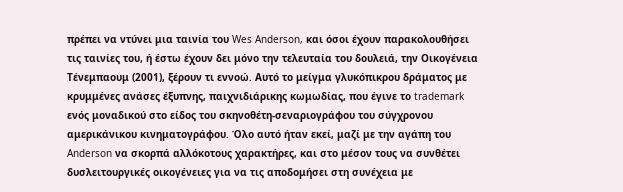πρέπει να ντύνει μια ταινία του Wes Anderson, και όσοι έχουν παρακολουθήσει τις ταινίες του, ή έστω έχουν δει μόνο την τελευταία του δουλειά, την Οικογένεια Τένεμπαουμ (2001), ξέρουν τι εννοώ. Αυτό το μείγμα γλυκόπικρου δράματος με κρυμμένες ανάσες έξυπνης, παιχνιδιάρικης κωμωδίας, που έγινε το trademark ενός μοναδικού στο είδος του σκηνοθέτη-σεναριογράφου του σύγχρονου αμερικάνικου κινηματογράφου. Όλο αυτό ήταν εκεί, μαζί με την αγάπη του Anderson να σκορπά αλλόκοτους χαρακτήρες, και στο μέσον τους να συνθέτει δυσλειτουργικές οικογένειες για να τις αποδομήσει στη συνέχεια με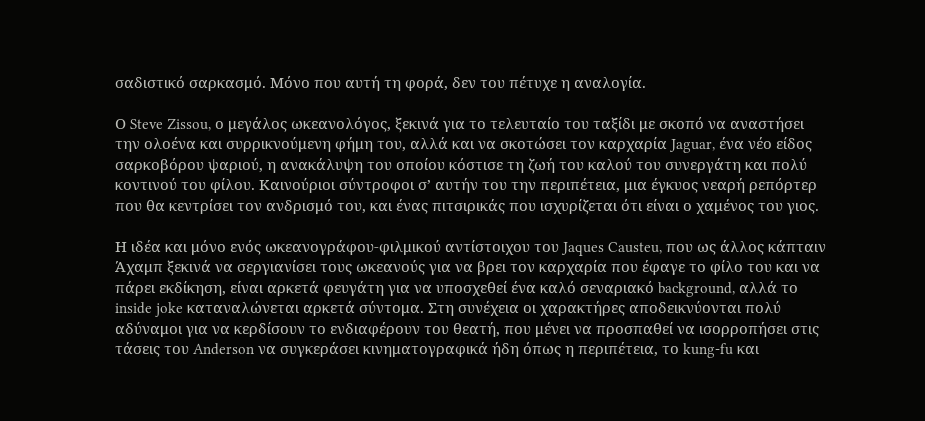σαδιστικό σαρκασμό. Μόνο που αυτή τη φορά, δεν του πέτυχε η αναλογία.

Ο Steve Zissou, ο μεγάλος ωκεανολόγος, ξεκινά για το τελευταίο του ταξίδι με σκοπό να αναστήσει την ολοένα και συρρικνούμενη φήμη του, αλλά και να σκοτώσει τον καρχαρία Jaguar, ένα νέο είδος σαρκοβόρου ψαριού, η ανακάλυψη του οποίου κόστισε τη ζωή του καλού του συνεργάτη και πολύ κοντινού του φίλου. Καινούριοι σύντροφοι σ’ αυτήν του την περιπέτεια, μια έγκυος νεαρή ρεπόρτερ που θα κεντρίσει τον ανδρισμό του, και ένας πιτσιρικάς που ισχυρίζεται ότι είναι ο χαμένος του γιος.

Η ιδέα και μόνο ενός ωκεανογράφου-φιλμικού αντίστοιχου του Jaques Causteu, που ως άλλος κάπταιν Άχαμπ ξεκινά να σεργιανίσει τους ωκεανούς για να βρει τον καρχαρία που έφαγε το φίλο του και να πάρει εκδίκηση, είναι αρκετά φευγάτη για να υποσχεθεί ένα καλό σεναριακό background, αλλά το inside joke καταναλώνεται αρκετά σύντομα. Στη συνέχεια οι χαρακτήρες αποδεικνύονται πολύ αδύναμοι για να κερδίσουν το ενδιαφέρουν του θεατή, που μένει να προσπαθεί να ισορροπήσει στις τάσεις του Anderson να συγκεράσει κινηματογραφικά ήδη όπως η περιπέτεια, το kung-fu και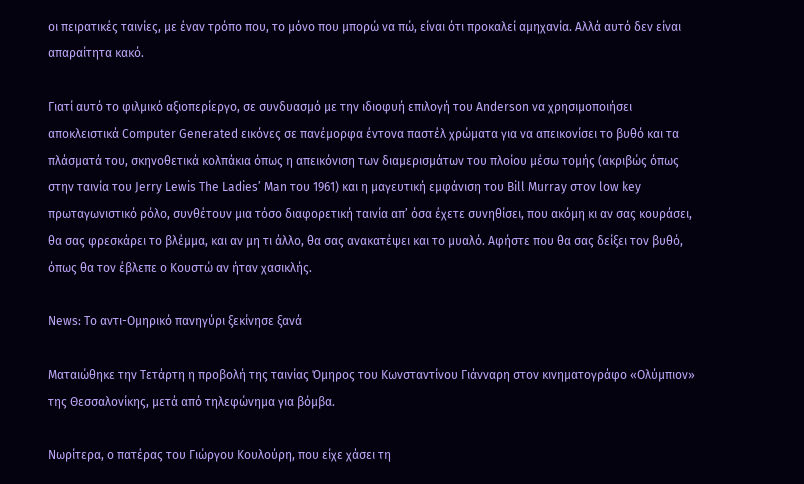οι πειρατικές ταινίες, με έναν τρόπο που, το μόνο που μπορώ να πώ, είναι ότι προκαλεί αμηχανία. Αλλά αυτό δεν είναι απαραίτητα κακό.

Γιατί αυτό το φιλμικό αξιοπερίεργο, σε συνδυασμό με την ιδιοφυή επιλογή του Anderson να χρησιμοποιήσει αποκλειστικά Computer Generated εικόνες σε πανέμορφα έντονα παστέλ χρώματα για να απεικονίσει το βυθό και τα πλάσματά του, σκηνοθετικά κολπάκια όπως η απεικόνιση των διαμερισμάτων του πλοίου μέσω τομής (ακριβώς όπως στην ταινία του Jerry Lewis The Ladies’ Man του 1961) και η μαγευτική εμφάνιση του Bill Murray στον low key πρωταγωνιστικό ρόλο, συνθέτουν μια τόσο διαφορετική ταινία απ’ όσα έχετε συνηθίσει, που ακόμη κι αν σας κουράσει, θα σας φρεσκάρει το βλέμμα, και αν μη τι άλλο, θα σας ανακατέψει και το μυαλό. Αφήστε που θα σας δείξει τον βυθό, όπως θα τον έβλεπε ο Κουστώ αν ήταν χασικλής.

News: Το αντι-Ομηρικό πανηγύρι ξεκίνησε ξανά

Ματαιώθηκε την Τετάρτη η προβολή της ταινίας Όμηρος του Κωνσταντίνου Γιάνναρη στον κινηματογράφο «Ολύμπιον» της Θεσσαλονίκης, μετά από τηλεφώνημα για βόμβα.

Νωρίτερα, ο πατέρας του Γιώργου Κουλούρη, που είχε χάσει τη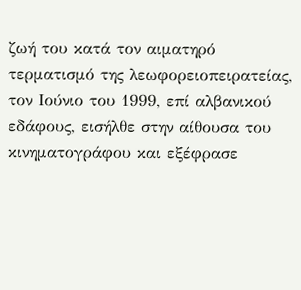ζωή του κατά τον αιματηρό τερματισμό της λεωφορειοπειρατείας, τον Ιούνιο του 1999, επί αλβανικού εδάφους, εισήλθε στην αίθουσα του κινηματογράφου και εξέφρασε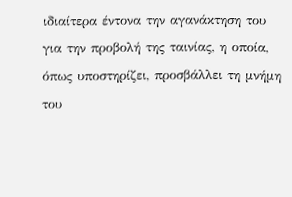ιδιαίτερα έντονα την αγανάκτηση του για την προβολή της ταινίας, η οποία, όπως υποστηρίζει, προσβάλλει τη μνήμη του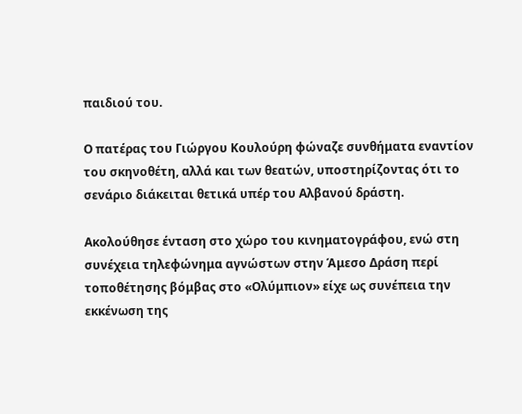παιδιού του.

Ο πατέρας του Γιώργου Κουλούρη φώναζε συνθήματα εναντίον του σκηνοθέτη, αλλά και των θεατών, υποστηρίζοντας ότι το σενάριο διάκειται θετικά υπέρ του Αλβανού δράστη.

Ακολούθησε ένταση στο χώρο του κινηματογράφου, ενώ στη συνέχεια τηλεφώνημα αγνώστων στην Άμεσο Δράση περί τοποθέτησης βόμβας στο «Ολύμπιον» είχε ως συνέπεια την εκκένωση της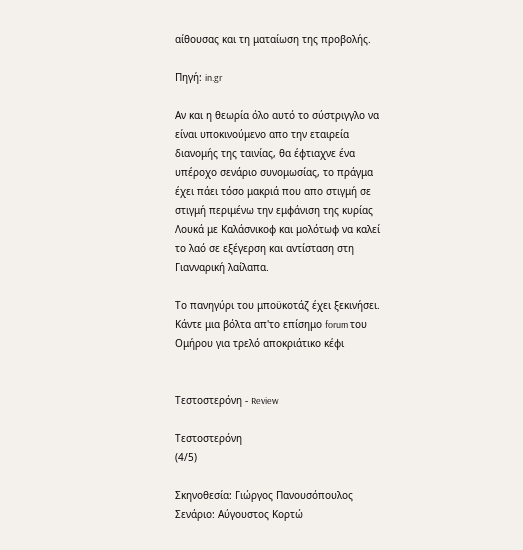αίθουσας και τη ματαίωση της προβολής.

Πηγή: in.gr

Αν και η θεωρία όλο αυτό το σύστριγγλο να είναι υποκινούμενο απο την εταιρεία διανομής της ταινίας, θα έφτιαχνε ένα υπέροχο σενάριο συνομωσίας, το πράγμα έχει πάει τόσο μακριά που απο στιγμή σε στιγμή περιμένω την εμφάνιση της κυρίας Λουκά με Καλάσνικοφ και μολότωφ να καλεί το λαό σε εξέγερση και αντίσταση στη Γιανναρική λαίλαπα.

Το πανηγύρι του μποϋκοτάζ έχει ξεκινήσει. Κάντε μια βόλτα απ'το επίσημο forum του Ομήρου για τρελό αποκριάτικο κέφι


Τεστοστερόνη - Review

Τεστοστερόνη
(4/5)

Σκηνοθεσία: Γιώργος Πανουσόπουλος
Σενάριο: Αύγουστος Κορτώ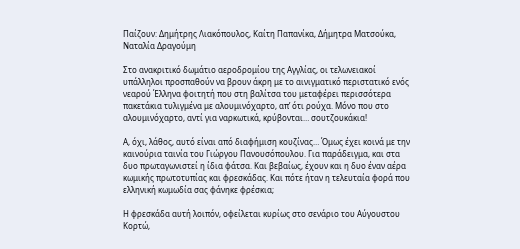Παίζουν: Δημήτρης Λιακόπουλος, Καίτη Παπανίκα, Δήμητρα Ματσούκα, Ναταλία Δραγούμη

Στο ανακριτικό δωμάτιο αεροδρομίου της Αγγλίας, οι τελωνειακοί υπάλληλοι προσπαθούν να βρουν άκρη με το αινιγματικό περιστατικό ενός νεαρού Έλληνα φοιτητή που στη βαλίτσα του μεταφέρει περισσότερα πακετάκια τυλιγμένα με αλουμινόχαρτο, απ’ ότι ρούχα. Μόνο που στο αλουμινόχαρτο, αντί για ναρκωτικά, κρύβονται… σουτζουκάκια!

Α, όχι, λάθος, αυτό είναι από διαφήμιση κουζίνας… Όμως έχει κοινά με την καινούρια ταινία του Γιώργου Πανουσόπουλου. Για παράδειγμα, και στα δυο πρωταγωνιστεί η ίδια φάτσα. Και βεβαίως, έχουν και η δυο έναν αέρα κωμικής πρωτοτυπίας και φρεσκάδας. Και πότε ήταν η τελευταία φορά που ελληνική κωμωδία σας φάνηκε φρέσκια;

Η φρεσκάδα αυτή λοιπόν, οφείλεται κυρίως στο σενάριο του Αύγουστου Κορτώ,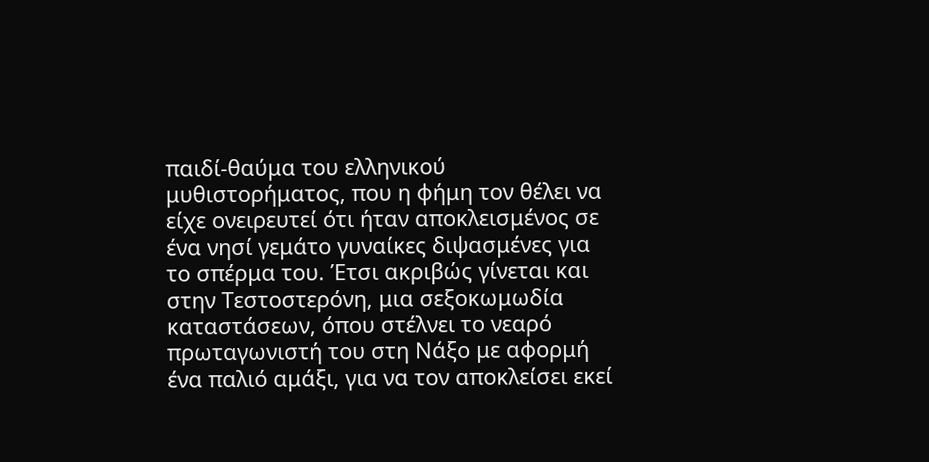παιδί-θαύμα του ελληνικού μυθιστορήματος, που η φήμη τον θέλει να είχε ονειρευτεί ότι ήταν αποκλεισμένος σε ένα νησί γεμάτο γυναίκες διψασμένες για το σπέρμα του. Έτσι ακριβώς γίνεται και στην Τεστοστερόνη, μια σεξοκωμωδία καταστάσεων, όπου στέλνει το νεαρό πρωταγωνιστή του στη Νάξο με αφορμή ένα παλιό αμάξι, για να τον αποκλείσει εκεί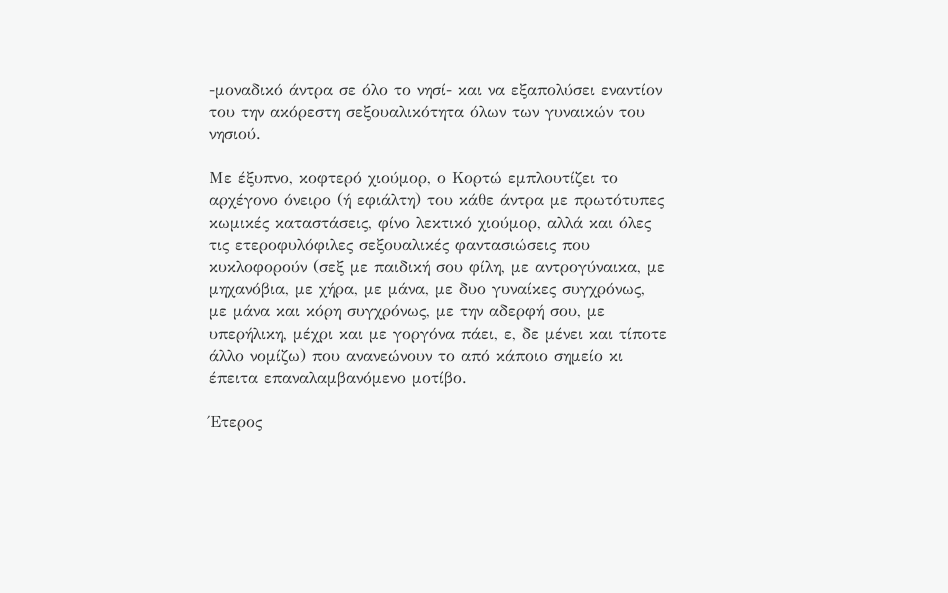-μοναδικό άντρα σε όλο το νησί- και να εξαπολύσει εναντίον του την ακόρεστη σεξουαλικότητα όλων των γυναικών του νησιού.

Με έξυπνο, κοφτερό χιούμορ, ο Κορτώ εμπλουτίζει το αρχέγονο όνειρο (ή εφιάλτη) του κάθε άντρα με πρωτότυπες κωμικές καταστάσεις, φίνο λεκτικό χιούμορ, αλλά και όλες τις ετεροφυλόφιλες σεξουαλικές φαντασιώσεις που κυκλοφορούν (σεξ με παιδική σου φίλη, με αντρογύναικα, με μηχανόβια, με χήρα, με μάνα, με δυο γυναίκες συγχρόνως, με μάνα και κόρη συγχρόνως, με την αδερφή σου, με υπερήλικη, μέχρι και με γοργόνα πάει, ε, δε μένει και τίποτε άλλο νομίζω) που ανανεώνουν το από κάποιο σημείο κι έπειτα επαναλαμβανόμενο μοτίβο.

Έτερος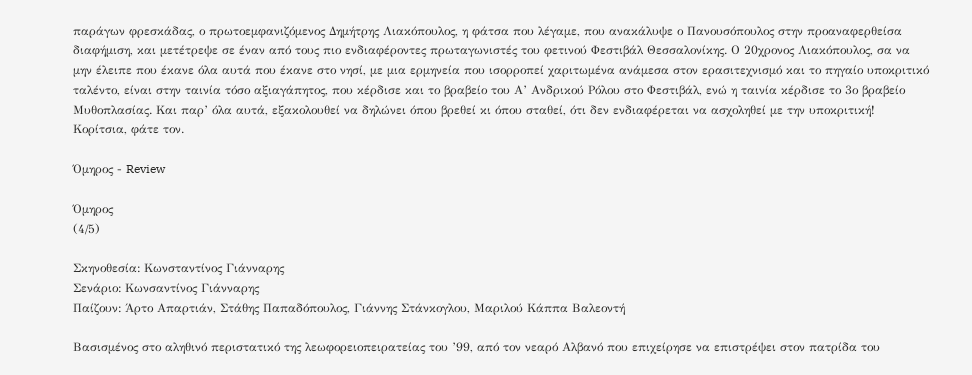παράγων φρεσκάδας, ο πρωτοεμφανιζόμενος Δημήτρης Λιακόπουλος, η φάτσα που λέγαμε, που ανακάλυψε ο Πανουσόπουλος στην προαναφερθείσα διαφήμιση, και μετέτρεψε σε έναν από τους πιο ενδιαφέροντες πρωταγωνιστές του φετινού Φεστιβάλ Θεσσαλονίκης. Ο 20χρονος Λιακόπουλος, σα να μην έλειπε που έκανε όλα αυτά που έκανε στο νησί, με μια ερμηνεία που ισορροπεί χαριτωμένα ανάμεσα στον ερασιτεχνισμό και το πηγαίο υποκριτικό ταλέντο, είναι στην ταινία τόσο αξιαγάπητος, που κέρδισε και το βραβείο του Α’ Ανδρικού Ρόλου στο Φεστιβάλ, ενώ η ταινία κέρδισε το 3ο βραβείο Μυθοπλασίας. Και παρ’ όλα αυτά, εξακολουθεί να δηλώνει όπου βρεθεί κι όπου σταθεί, ότι δεν ενδιαφέρεται να ασχοληθεί με την υποκριτική! Κορίτσια, φάτε τον.

Όμηρος - Review

Όμηρος
(4/5)

Σκηνοθεσία: Κωνσταντίνος Γιάνναρης
Σενάριο: Κωνσαντίνος Γιάνναρης
Παίζουν: Άρτο Απαρτιάν, Στάθης Παπαδόπουλος, Γιάννης Στάνκογλου, Μαριλού Κάππα Βαλεοντή

Βασισμένος στο αληθινό περιστατικό της λεωφορειοπειρατείας του ’99, από τον νεαρό Αλβανό που επιχείρησε να επιστρέψει στον πατρίδα του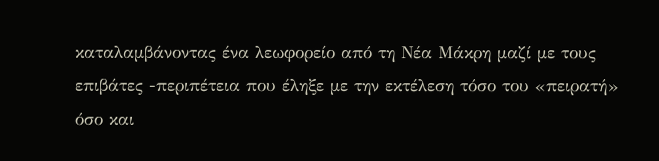καταλαμβάνοντας ένα λεωφορείο από τη Νέα Μάκρη μαζί με τους επιβάτες -περιπέτεια που έληξε με την εκτέλεση τόσο του «πειρατή» όσο και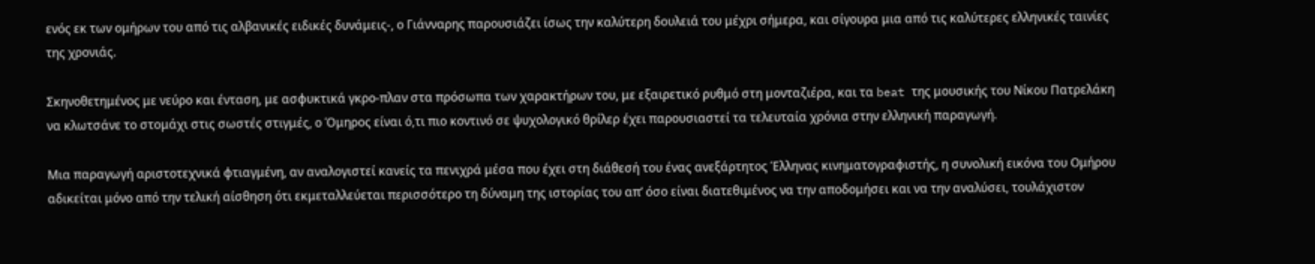ενός εκ των ομήρων του από τις αλβανικές ειδικές δυνάμεις-, ο Γιάνναρης παρουσιάζει ίσως την καλύτερη δουλειά του μέχρι σήμερα, και σίγουρα μια από τις καλύτερες ελληνικές ταινίες της χρονιάς.

Σκηνοθετημένος με νεύρο και ένταση, με ασφυκτικά γκρο-πλαν στα πρόσωπα των χαρακτήρων του, με εξαιρετικό ρυθμό στη μονταζιέρα, και τα beat της μουσικής του Νίκου Πατρελάκη να κλωτσάνε το στομάχι στις σωστές στιγμές, ο Όμηρος είναι ό,τι πιο κοντινό σε ψυχολογικό θρίλερ έχει παρουσιαστεί τα τελευταία χρόνια στην ελληνική παραγωγή.

Μια παραγωγή αριστοτεχνικά φτιαγμένη, αν αναλογιστεί κανείς τα πενιχρά μέσα που έχει στη διάθεσή του ένας ανεξάρτητος Έλληνας κινηματογραφιστής, η συνολική εικόνα του Ομήρου αδικείται μόνο από την τελική αίσθηση ότι εκμεταλλεύεται περισσότερο τη δύναμη της ιστορίας του απ’ όσο είναι διατεθιμένος να την αποδομήσει και να την αναλύσει, τουλάχιστον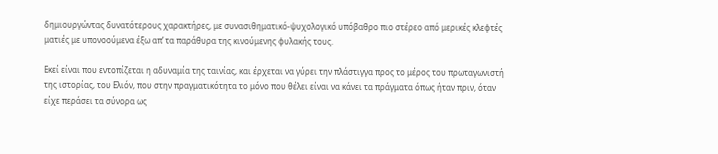δημιουργώντας δυνατότερους χαρακτήρες, με συνασιθηματικό-ψυχολογικό υπόβαθρο πιο στέρεο από μερικές κλεφτές ματιές με υπονοούμενα έξω απ’ τα παράθυρα της κινούμενης φυλακής τους.

Εκεί είναι που εντοπίζεται η αδυναμία της ταινίας, και έρχεται να γύρει την πλάστιγγα προς το μέρος του πρωταγωνιστή της ιστορίας, του Ελιόν, που στην πραγματικότητα το μόνο που θέλει είναι να κάνει τα πράγματα όπως ήταν πριν, όταν είχε περάσει τα σύνορα ως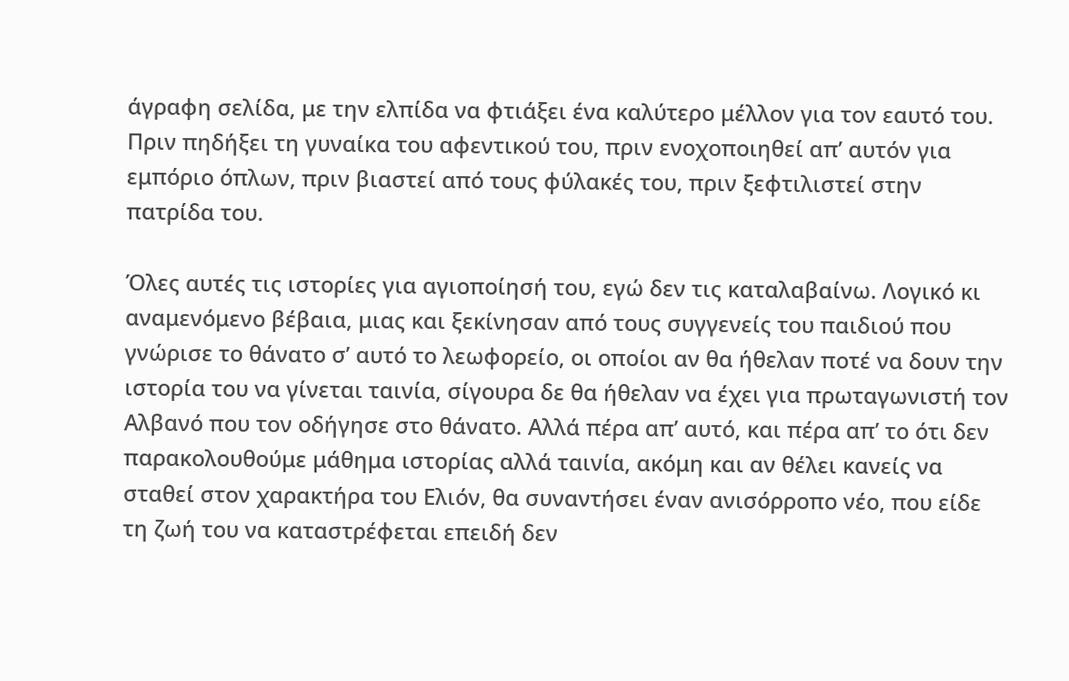άγραφη σελίδα, με την ελπίδα να φτιάξει ένα καλύτερο μέλλον για τον εαυτό του. Πριν πηδήξει τη γυναίκα του αφεντικού του, πριν ενοχοποιηθεί απ’ αυτόν για εμπόριο όπλων, πριν βιαστεί από τους φύλακές του, πριν ξεφτιλιστεί στην πατρίδα του.

Όλες αυτές τις ιστορίες για αγιοποίησή του, εγώ δεν τις καταλαβαίνω. Λογικό κι αναμενόμενο βέβαια, μιας και ξεκίνησαν από τους συγγενείς του παιδιού που γνώρισε το θάνατο σ’ αυτό το λεωφορείο, οι οποίοι αν θα ήθελαν ποτέ να δουν την ιστορία του να γίνεται ταινία, σίγουρα δε θα ήθελαν να έχει για πρωταγωνιστή τον Αλβανό που τον οδήγησε στο θάνατο. Αλλά πέρα απ’ αυτό, και πέρα απ’ το ότι δεν παρακολουθούμε μάθημα ιστορίας αλλά ταινία, ακόμη και αν θέλει κανείς να σταθεί στον χαρακτήρα του Ελιόν, θα συναντήσει έναν ανισόρροπο νέο, που είδε τη ζωή του να καταστρέφεται επειδή δεν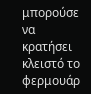μπορούσε να κρατήσει κλειστό το φερμουάρ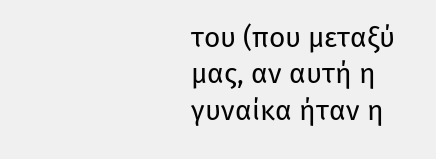του (που μεταξύ μας, αν αυτή η γυναίκα ήταν η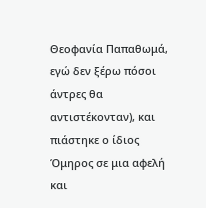Θεοφανία Παπαθωμά, εγώ δεν ξέρω πόσοι άντρες θα αντιστέκονταν), και πιάστηκε ο ίδιος Όμηρος σε μια αφελή και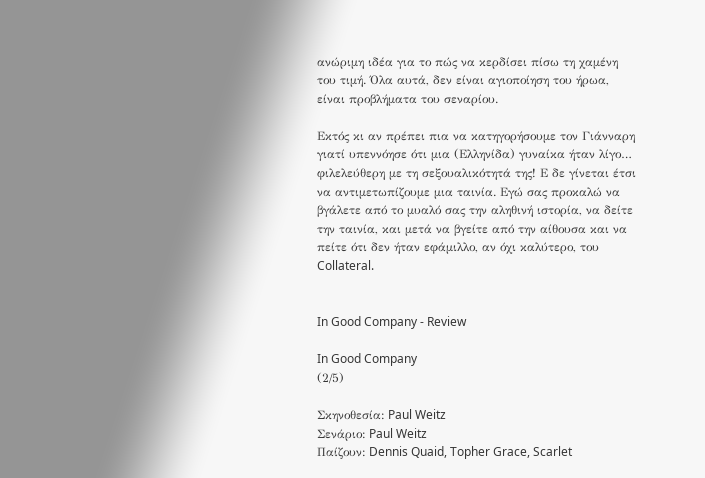ανώριμη ιδέα για το πώς να κερδίσει πίσω τη χαμένη του τιμή. Όλα αυτά, δεν είναι αγιοποίηση του ήρωα, είναι προβλήματα του σεναρίου.

Εκτός κι αν πρέπει πια να κατηγορήσουμε τον Γιάνναρη γιατί υπεννόησε ότι μια (Ελληνίδα) γυναίκα ήταν λίγο… φιλελεύθερη με τη σεξουαλικότητά της! Ε δε γίνεται έτσι να αντιμετωπίζουμε μια ταινία. Εγώ σας προκαλώ να βγάλετε από το μυαλό σας την αληθινή ιστορία, να δείτε την ταινία, και μετά να βγείτε από την αίθουσα και να πείτε ότι δεν ήταν εφάμιλλο, αν όχι καλύτερο, του Collateral.


In Good Company - Review

In Good Company
(2/5)

Σκηνοθεσία: Paul Weitz
Σενάριο: Paul Weitz
Παίζουν: Dennis Quaid, Topher Grace, Scarlet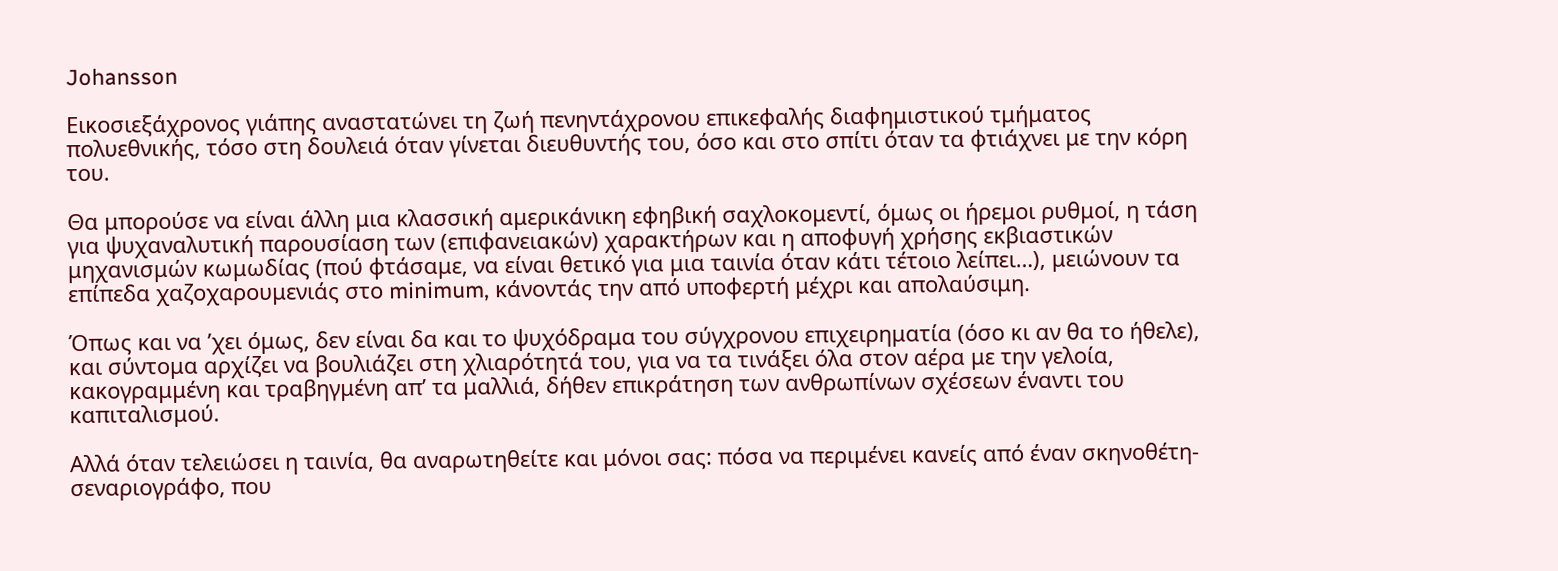Johansson

Εικοσιεξάχρονος γιάπης αναστατώνει τη ζωή πενηντάχρονου επικεφαλής διαφημιστικού τμήματος πολυεθνικής, τόσο στη δουλειά όταν γίνεται διευθυντής του, όσο και στο σπίτι όταν τα φτιάχνει με την κόρη του.

Θα μπορούσε να είναι άλλη μια κλασσική αμερικάνικη εφηβική σαχλοκομεντί, όμως οι ήρεμοι ρυθμοί, η τάση για ψυχαναλυτική παρουσίαση των (επιφανειακών) χαρακτήρων και η αποφυγή χρήσης εκβιαστικών μηχανισμών κωμωδίας (πού φτάσαμε, να είναι θετικό για μια ταινία όταν κάτι τέτοιο λείπει…), μειώνουν τα επίπεδα χαζοχαρουμενιάς στο minimum, κάνοντάς την από υποφερτή μέχρι και απολαύσιμη.

Όπως και να ’χει όμως, δεν είναι δα και το ψυχόδραμα του σύγχρονου επιχειρηματία (όσο κι αν θα το ήθελε), και σύντομα αρχίζει να βουλιάζει στη χλιαρότητά του, για να τα τινάξει όλα στον αέρα με την γελοία, κακογραμμένη και τραβηγμένη απ’ τα μαλλιά, δήθεν επικράτηση των ανθρωπίνων σχέσεων έναντι του καπιταλισμού.

Αλλά όταν τελειώσει η ταινία, θα αναρωτηθείτε και μόνοι σας: πόσα να περιμένει κανείς από έναν σκηνοθέτη-σεναριογράφο, που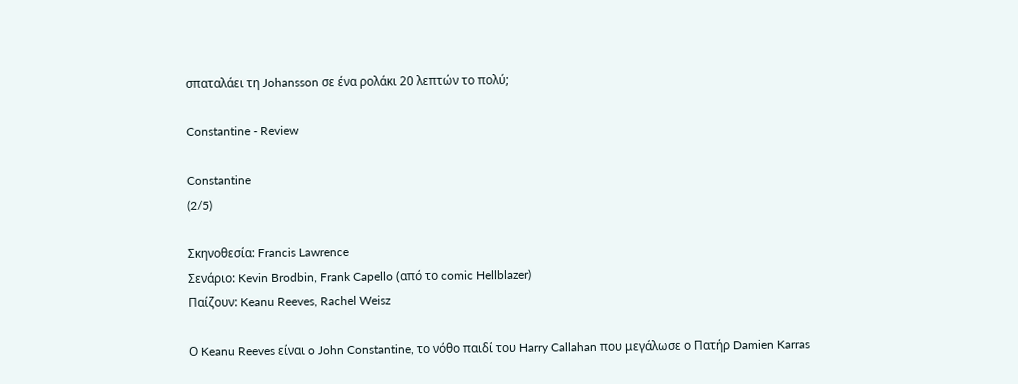σπαταλάει τη Johansson σε ένα ρολάκι 20 λεπτών το πολύ;

Constantine - Review

Constantine
(2/5)

Σκηνοθεσία: Francis Lawrence
Σενάριο: Kevin Brodbin, Frank Capello (από το comic Hellblazer)
Παίζουν: Keanu Reeves, Rachel Weisz

Ο Keanu Reeves είναι o John Constantine, το νόθο παιδί του Harry Callahan που μεγάλωσε ο Πατήρ Damien Karras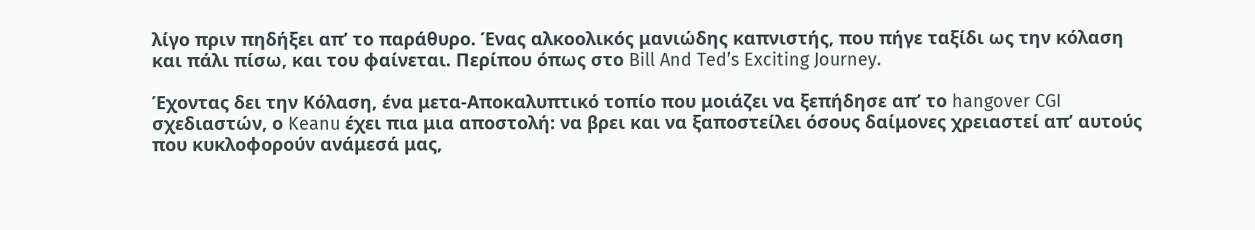λίγο πριν πηδήξει απ’ το παράθυρο. Ένας αλκοολικός μανιώδης καπνιστής, που πήγε ταξίδι ως την κόλαση και πάλι πίσω, και του φαίνεται. Περίπου όπως στο Bill And Ted’s Exciting Journey.

Έχοντας δει την Κόλαση, ένα μετα-Αποκαλυπτικό τοπίο που μοιάζει να ξεπήδησε απ’ το hangover CGI σχεδιαστών, ο Keanu έχει πια μια αποστολή: να βρει και να ξαποστείλει όσους δαίμονες χρειαστεί απ’ αυτούς που κυκλοφορούν ανάμεσά μας,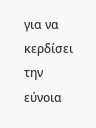για να κερδίσει την εύνοια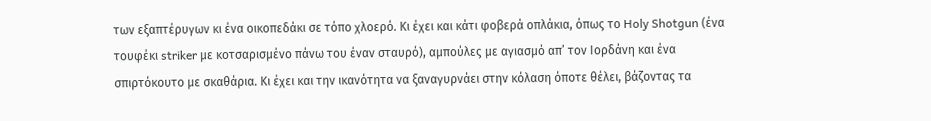των εξαπτέρυγων κι ένα οικοπεδάκι σε τόπο χλοερό. Κι έχει και κάτι φοβερά οπλάκια, όπως το Holy Shotgun (ένα τουφέκι striker με κοτσαρισμένο πάνω του έναν σταυρό), αμπούλες με αγιασμό απ’ τον Ιορδάνη και ένα σπιρτόκουτο με σκαθάρια. Κι έχει και την ικανότητα να ξαναγυρνάει στην κόλαση όποτε θέλει, βάζοντας τα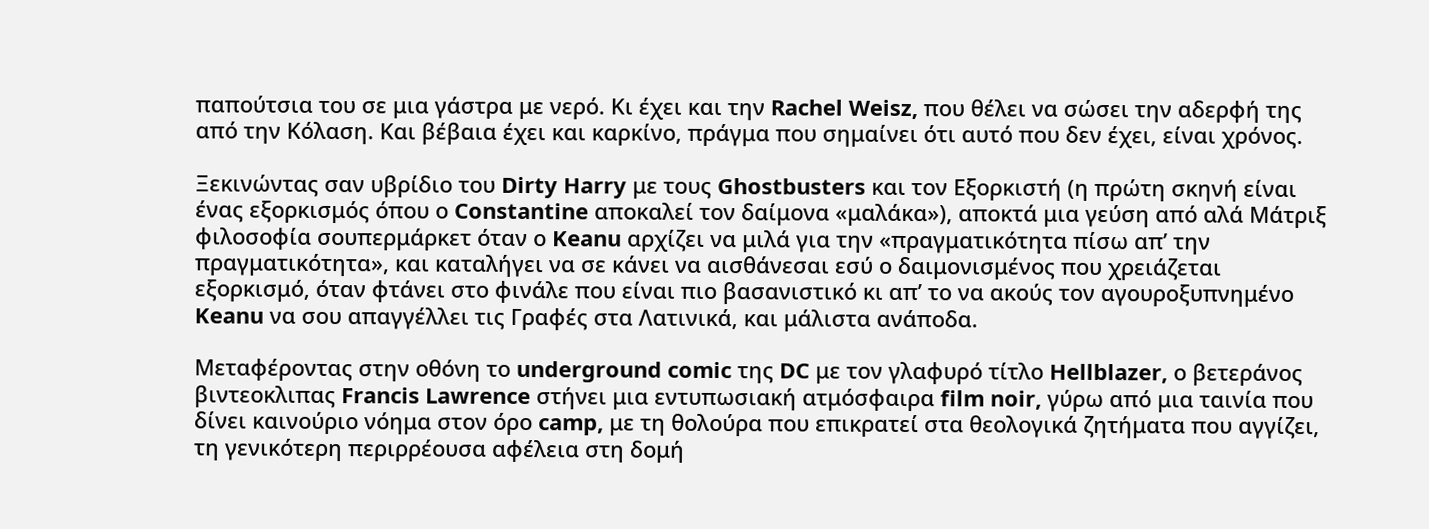παπούτσια του σε μια γάστρα με νερό. Κι έχει και την Rachel Weisz, που θέλει να σώσει την αδερφή της από την Κόλαση. Και βέβαια έχει και καρκίνο, πράγμα που σημαίνει ότι αυτό που δεν έχει, είναι χρόνος.

Ξεκινώντας σαν υβρίδιο του Dirty Harry με τους Ghostbusters και τον Εξορκιστή (η πρώτη σκηνή είναι ένας εξορκισμός όπου ο Constantine αποκαλεί τον δαίμονα «μαλάκα»), αποκτά μια γεύση από αλά Μάτριξ φιλοσοφία σουπερμάρκετ όταν ο Keanu αρχίζει να μιλά για την «πραγματικότητα πίσω απ’ την πραγματικότητα», και καταλήγει να σε κάνει να αισθάνεσαι εσύ ο δαιμονισμένος που χρειάζεται εξορκισμό, όταν φτάνει στο φινάλε που είναι πιο βασανιστικό κι απ’ το να ακούς τον αγουροξυπνημένο Keanu να σου απαγγέλλει τις Γραφές στα Λατινικά, και μάλιστα ανάποδα.

Μεταφέροντας στην οθόνη το underground comic της DC με τον γλαφυρό τίτλο Hellblazer, ο βετεράνος βιντεοκλιπας Francis Lawrence στήνει μια εντυπωσιακή ατμόσφαιρα film noir, γύρω από μια ταινία που δίνει καινούριο νόημα στον όρο camp, με τη θολούρα που επικρατεί στα θεολογικά ζητήματα που αγγίζει, τη γενικότερη περιρρέουσα αφέλεια στη δομή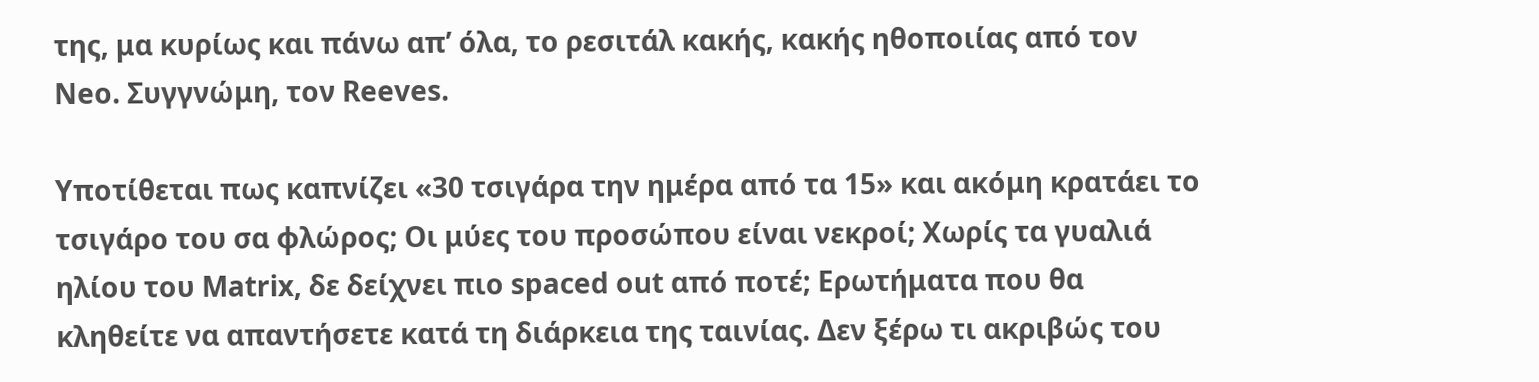της, μα κυρίως και πάνω απ’ όλα, το ρεσιτάλ κακής, κακής ηθοποιίας από τον Neo. Συγγνώμη, τον Reeves.

Υποτίθεται πως καπνίζει «30 τσιγάρα την ημέρα από τα 15» και ακόμη κρατάει το τσιγάρο του σα φλώρος; Οι μύες του προσώπου είναι νεκροί; Χωρίς τα γυαλιά ηλίου του Matrix, δε δείχνει πιο spaced out από ποτέ; Ερωτήματα που θα κληθείτε να απαντήσετε κατά τη διάρκεια της ταινίας. Δεν ξέρω τι ακριβώς του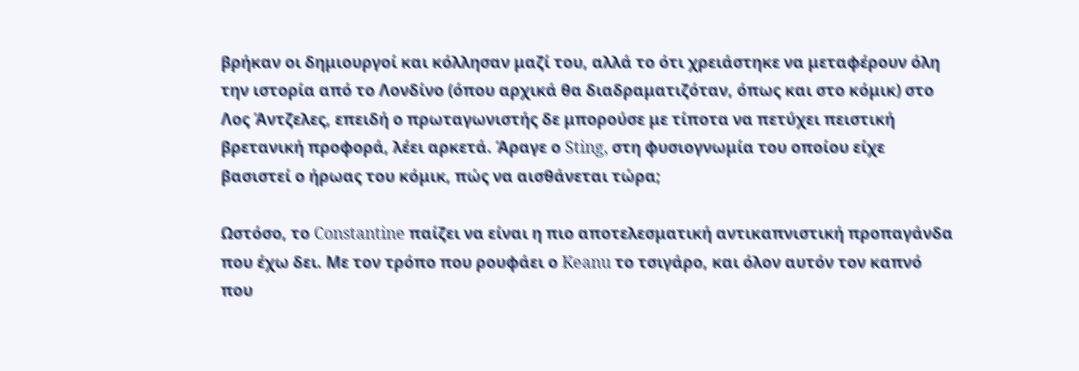βρήκαν οι δημιουργοί και κόλλησαν μαζί του, αλλά το ότι χρειάστηκε να μεταφέρουν όλη την ιστορία από το Λονδίνο (όπου αρχικά θα διαδραματιζόταν, όπως και στο κόμικ) στο Λος Άντζελες, επειδή ο πρωταγωνιστής δε μπορούσε με τίποτα να πετύχει πειστική βρετανική προφορά, λέει αρκετά. Άραγε ο Sting, στη φυσιογνωμία του οποίου είχε βασιστεί ο ήρωας του κόμικ, πώς να αισθάνεται τώρα;

Ωστόσο, το Constantine παίζει να είναι η πιο αποτελεσματική αντικαπνιστική προπαγάνδα που έχω δει. Με τον τρόπο που ρουφάει ο Keanu το τσιγάρο, και όλον αυτόν τον καπνό που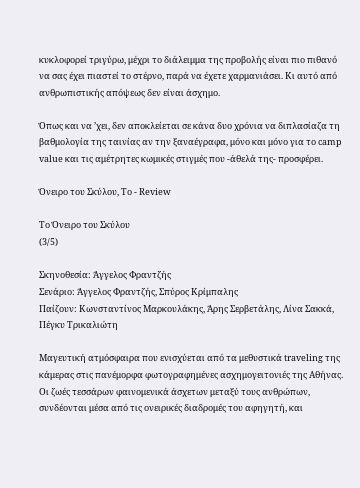κυκλοφορεί τριγύρω, μέχρι το διάλειμμα της προβολής είναι πιο πιθανό να σας έχει πιαστεί το στέρνο, παρά να έχετε χαρμανιάσει. Κι αυτό από ανθρωπιστικής απόψεως δεν είναι άσχημο.

Όπως και να ’χει, δεν αποκλείεται σε κάνα δυο χρόνια να διπλασίαζα τη βαθμολογία της ταινίας αν την ξαναέγραφα, μόνο και μόνο για το camp value και τις αμέτρητες κωμικές στιγμές που -άθελά της- προσφέρει.

Όνειρο του Σκύλου, To - Review

Το Όνειρο του Σκύλου
(3/5)

Σκηνοθεσία: Άγγελος Φραντζής
Σενάριο: Άγγελος Φραντζής, Σπύρος Κρίμπαλης
Παίζουν: Κωνσταντίνος Μαρκουλάκης, Άρης Σερβετάλης, Λίνα Σακκά, Πέγκυ Τρικαλιώτη

Μαγευτική ατμόσφαιρα που ενισχύεται από τα μεθυστικά traveling της κάμερας στις πανέμορφα φωτογραφημένες ασχημογειτονιές της Αθήνας. Οι ζωές τεσσάρων φαινομενικά άσχετων μεταξύ τους ανθρώπων, συνδέονται μέσα από τις ονειρικές διαδρομές του αφηγητή, και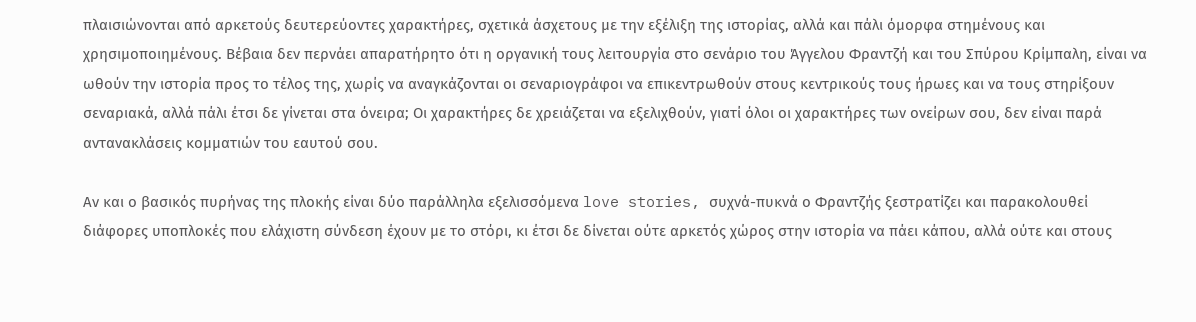πλαισιώνονται από αρκετούς δευτερεύοντες χαρακτήρες, σχετικά άσχετους με την εξέλιξη της ιστορίας, αλλά και πάλι όμορφα στημένους και χρησιμοποιημένους. Βέβαια δεν περνάει απαρατήρητο ότι η οργανική τους λειτουργία στο σενάριο του Άγγελου Φραντζή και του Σπύρου Κρίμπαλη, είναι να ωθούν την ιστορία προς το τέλος της, χωρίς να αναγκάζονται οι σεναριογράφοι να επικεντρωθούν στους κεντρικούς τους ήρωες και να τους στηρίξουν σεναριακά, αλλά πάλι έτσι δε γίνεται στα όνειρα; Οι χαρακτήρες δε χρειάζεται να εξελιχθούν, γιατί όλοι οι χαρακτήρες των ονείρων σου, δεν είναι παρά αντανακλάσεις κομματιών του εαυτού σου.

Αν και ο βασικός πυρήνας της πλοκής είναι δύο παράλληλα εξελισσόμενα love stories, συχνά-πυκνά ο Φραντζής ξεστρατίζει και παρακολουθεί διάφορες υποπλοκές που ελάχιστη σύνδεση έχουν με το στόρι, κι έτσι δε δίνεται ούτε αρκετός χώρος στην ιστορία να πάει κάπου, αλλά ούτε και στους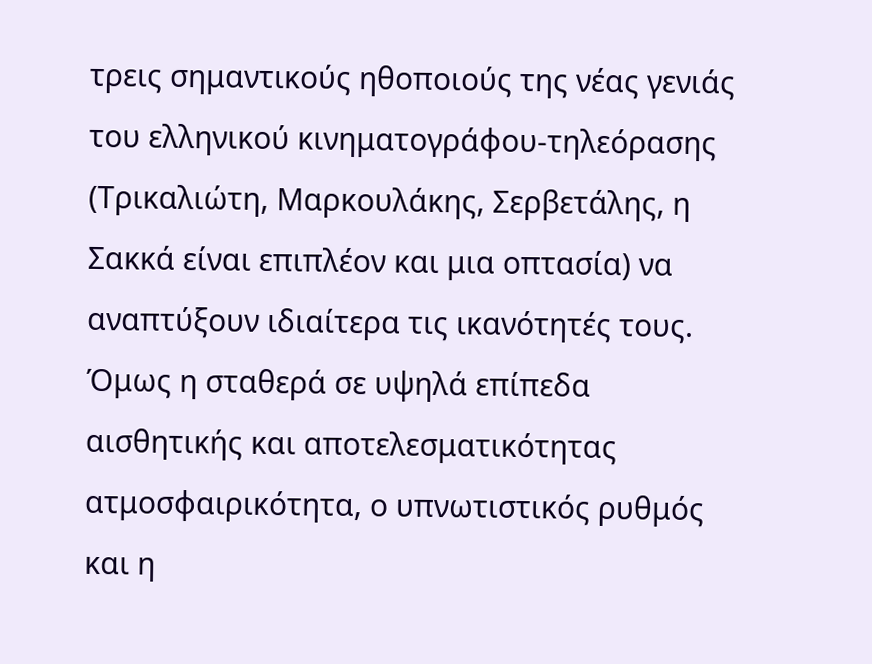τρεις σημαντικούς ηθοποιούς της νέας γενιάς του ελληνικού κινηματογράφου-τηλεόρασης (Τρικαλιώτη, Μαρκουλάκης, Σερβετάλης, η Σακκά είναι επιπλέον και μια οπτασία) να αναπτύξουν ιδιαίτερα τις ικανότητές τους. Όμως η σταθερά σε υψηλά επίπεδα αισθητικής και αποτελεσματικότητας ατμοσφαιρικότητα, ο υπνωτιστικός ρυθμός και η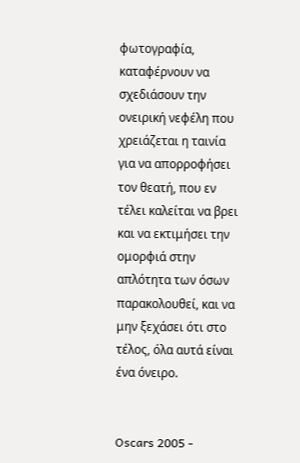φωτογραφία, καταφέρνουν να σχεδιάσουν την ονειρική νεφέλη που χρειάζεται η ταινία για να απορροφήσει τον θεατή, που εν τέλει καλείται να βρει και να εκτιμήσει την ομορφιά στην απλότητα των όσων παρακολουθεί, και να μην ξεχάσει ότι στο τέλος, όλα αυτά είναι ένα όνειρο.


Oscars 2005 -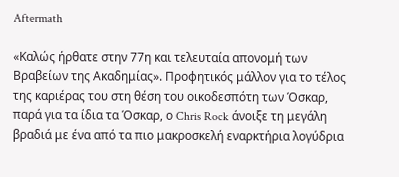Aftermath

«Καλώς ήρθατε στην 77η και τελευταία απονομή των Βραβείων της Ακαδημίας». Προφητικός μάλλον για το τέλος της καριέρας του στη θέση του οικοδεσπότη των Όσκαρ, παρά για τα ίδια τα Όσκαρ, ο Chris Rock άνοιξε τη μεγάλη βραδιά με ένα από τα πιο μακροσκελή εναρκτήρια λογύδρια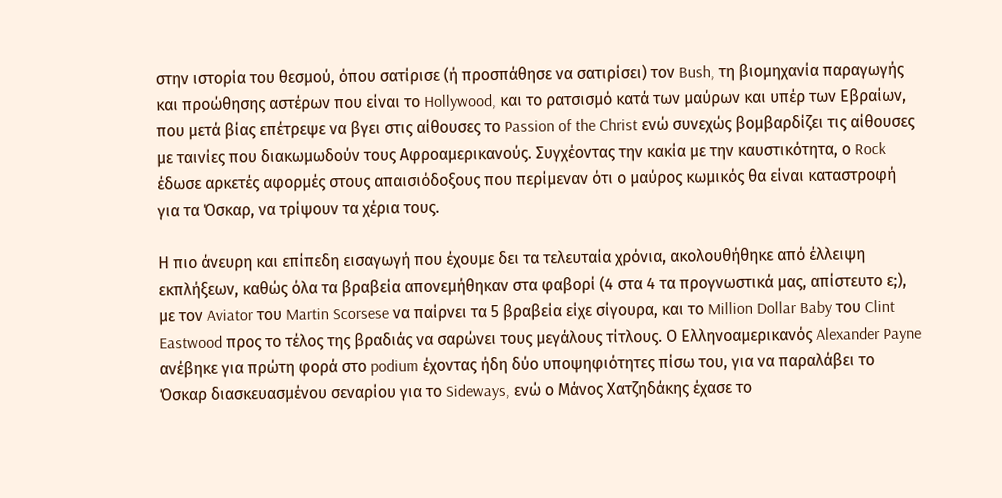στην ιστορία του θεσμού, όπου σατίρισε (ή προσπάθησε να σατιρίσει) τον Bush, τη βιομηχανία παραγωγής και προώθησης αστέρων που είναι το Hollywood, και το ρατσισμό κατά των μαύρων και υπέρ των Εβραίων, που μετά βίας επέτρεψε να βγει στις αίθουσες το Passion of the Christ ενώ συνεχώς βομβαρδίζει τις αίθουσες με ταινίες που διακωμωδούν τους Aφροαμερικανούς. Συγχέοντας την κακία με την καυστικότητα, ο Rock έδωσε αρκετές αφορμές στους απαισιόδοξους που περίμεναν ότι ο μαύρος κωμικός θα είναι καταστροφή για τα Όσκαρ, να τρίψουν τα χέρια τους.

Η πιο άνευρη και επίπεδη εισαγωγή που έχουμε δει τα τελευταία χρόνια, ακολουθήθηκε από έλλειψη εκπλήξεων, καθώς όλα τα βραβεία απονεμήθηκαν στα φαβορί (4 στα 4 τα προγνωστικά μας, απίστευτο ε;), με τον Aviator του Martin Scorsese να παίρνει τα 5 βραβεία είχε σίγουρα, και το Million Dollar Baby του Clint Eastwood προς το τέλος της βραδιάς να σαρώνει τους μεγάλους τίτλους. Ο Ελληνοαμερικανός Alexander Payne ανέβηκε για πρώτη φορά στο podium έχοντας ήδη δύο υποψηφιότητες πίσω του, για να παραλάβει το Όσκαρ διασκευασμένου σεναρίου για το Sideways, ενώ ο Μάνος Χατζηδάκης έχασε το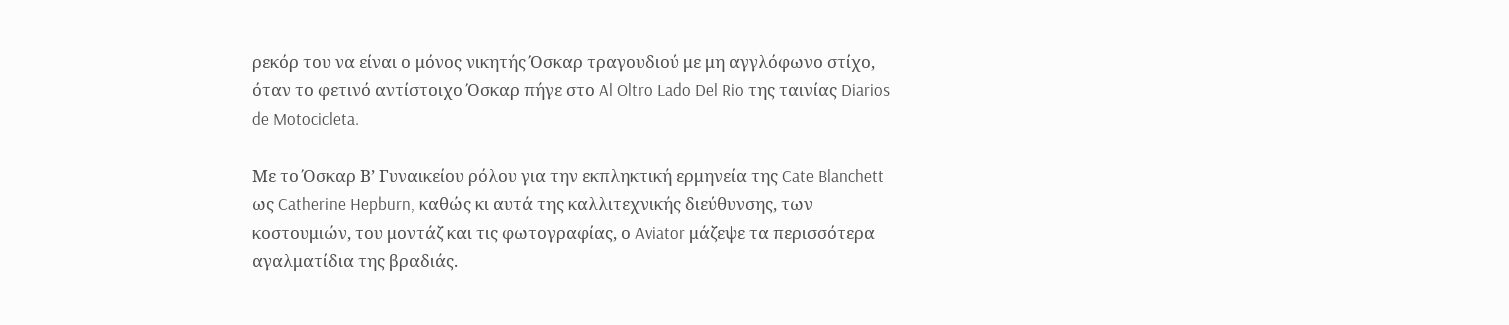ρεκόρ του να είναι ο μόνος νικητής Όσκαρ τραγουδιού με μη αγγλόφωνο στίχο, όταν το φετινό αντίστοιχο Όσκαρ πήγε στο Al Oltro Lado Del Rio της ταινίας Diarios de Motocicleta.

Με το Όσκαρ Β’ Γυναικείου ρόλου για την εκπληκτική ερμηνεία της Cate Blanchett ως Catherine Hepburn, καθώς κι αυτά της καλλιτεχνικής διεύθυνσης, των κοστουμιών, του μοντάζ και τις φωτογραφίας, ο Aviator μάζεψε τα περισσότερα αγαλματίδια της βραδιάς.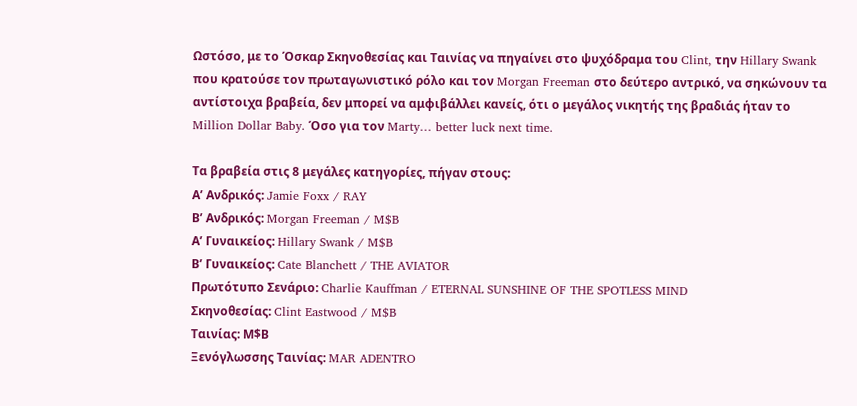Ωστόσο, με το Όσκαρ Σκηνοθεσίας και Ταινίας να πηγαίνει στο ψυχόδραμα του Clint, την Hillary Swank που κρατούσε τον πρωταγωνιστικό ρόλο και τον Morgan Freeman στο δεύτερο αντρικό, να σηκώνουν τα αντίστοιχα βραβεία, δεν μπορεί να αμφιβάλλει κανείς, ότι ο μεγάλος νικητής της βραδιάς ήταν το Million Dollar Baby. Όσο για τον Marty… better luck next time.

Τα βραβεία στις 8 μεγάλες κατηγορίες, πήγαν στους:
Α’ Ανδρικός: Jamie Foxx / RAY
Β’ Ανδρικός: Morgan Freeman / M$B
Α’ Γυναικείος: Hillary Swank / M$B
Β’ Γυναικείος: Cate Blanchett / THE AVIATOR
Πρωτότυπο Σενάριο: Charlie Kauffman / ETERNAL SUNSHINE OF THE SPOTLESS MIND
Σκηνοθεσίας: Clint Eastwood / M$B
Ταινίας: Μ$Β
Ξενόγλωσσης Ταινίας: MAR ADENTRO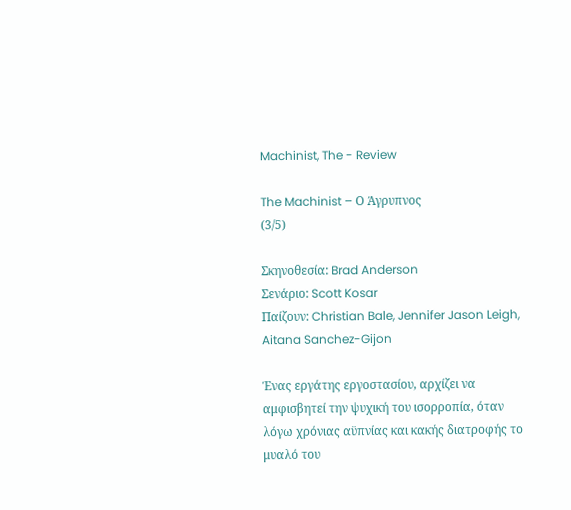Machinist, The - Review

The Machinist – Ο Άγρυπνος
(3/5)

Σκηνοθεσία: Brad Anderson
Σενάριο: Scott Kosar
Παίζουν: Christian Bale, Jennifer Jason Leigh, Aitana Sanchez-Gijon

Ένας εργάτης εργοστασίου, αρχίζει να αμφισβητεί την ψυχική του ισορροπία, όταν λόγω χρόνιας αϋπνίας και κακής διατροφής το μυαλό του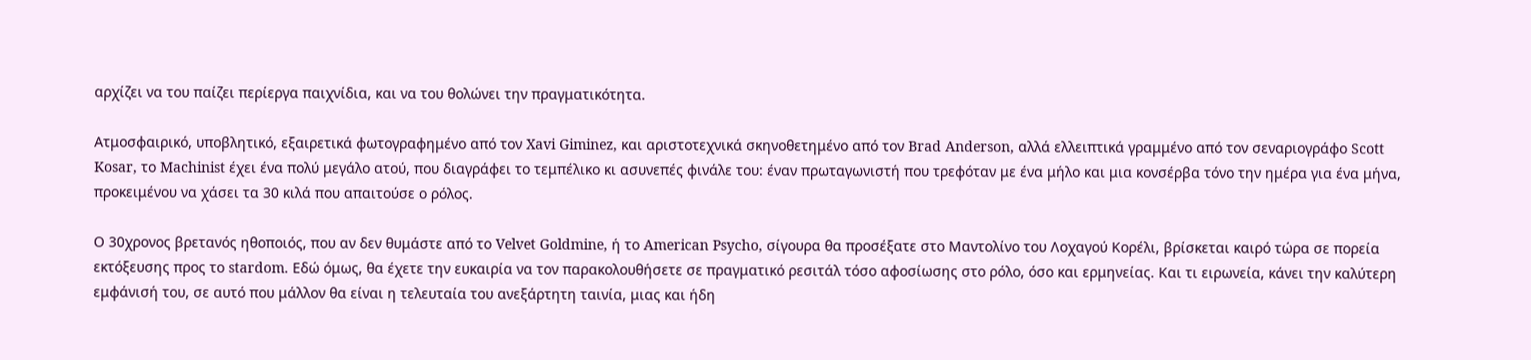αρχίζει να του παίζει περίεργα παιχνίδια, και να του θολώνει την πραγματικότητα.

Ατμοσφαιρικό, υποβλητικό, εξαιρετικά φωτογραφημένο από τον Xavi Giminez, και αριστοτεχνικά σκηνοθετημένο από τον Brad Anderson, αλλά ελλειπτικά γραμμένο από τον σεναριογράφο Scott Kosar, το Machinist έχει ένα πολύ μεγάλο ατού, που διαγράφει το τεμπέλικο κι ασυνεπές φινάλε του: έναν πρωταγωνιστή που τρεφόταν με ένα μήλο και μια κονσέρβα τόνο την ημέρα για ένα μήνα, προκειμένου να χάσει τα 30 κιλά που απαιτούσε ο ρόλος.

Ο 30χρονος βρετανός ηθοποιός, που αν δεν θυμάστε από το Velvet Goldmine, ή το American Psycho, σίγουρα θα προσέξατε στο Μαντολίνο του Λοχαγού Κορέλι, βρίσκεται καιρό τώρα σε πορεία εκτόξευσης προς το stardom. Εδώ όμως, θα έχετε την ευκαιρία να τον παρακολουθήσετε σε πραγματικό ρεσιτάλ τόσο αφοσίωσης στο ρόλο, όσο και ερμηνείας. Και τι ειρωνεία, κάνει την καλύτερη εμφάνισή του, σε αυτό που μάλλον θα είναι η τελευταία του ανεξάρτητη ταινία, μιας και ήδη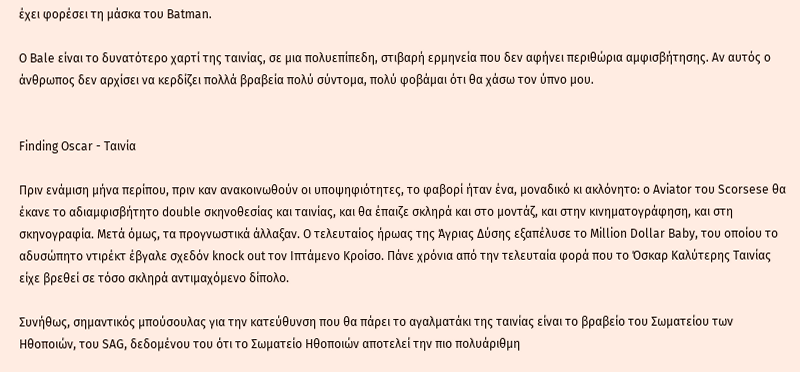έχει φορέσει τη μάσκα του Batman.

Ο Bale είναι το δυνατότερο χαρτί της ταινίας, σε μια πολυεπίπεδη, στιβαρή ερμηνεία που δεν αφήνει περιθώρια αμφισβήτησης. Αν αυτός ο άνθρωπος δεν αρχίσει να κερδίζει πολλά βραβεία πολύ σύντομα, πολύ φοβάμαι ότι θα χάσω τον ύπνο μου.


Finding Oscar - Ταινία

Πριν ενάμιση μήνα περίπου, πριν καν ανακοινωθούν οι υποψηφιότητες, το φαβορί ήταν ένα, μοναδικό κι ακλόνητο: ο Aviator του Scorsese θα έκανε το αδιαμφισβήτητο double σκηνοθεσίας και ταινίας, και θα έπαιζε σκληρά και στο μοντάζ, και στην κινηματογράφηση, και στη σκηνογραφία. Μετά όμως, τα προγνωστικά άλλαξαν. Ο τελευταίος ήρωας της Άγριας Δύσης εξαπέλυσε το Million Dollar Baby, του οποίου το αδυσώπητο ντιρέκτ έβγαλε σχεδόν knock out τον Ιπτάμενο Κροίσο. Πάνε χρόνια από την τελευταία φορά που το Όσκαρ Καλύτερης Ταινίας είχε βρεθεί σε τόσο σκληρά αντιμαχόμενο δίπολο.

Συνήθως, σημαντικός μπούσουλας για την κατεύθυνση που θα πάρει το αγαλματάκι της ταινίας είναι το βραβείο του Σωματείου των Ηθοποιών, του SAG, δεδομένου του ότι το Σωματείο Ηθοποιών αποτελεί την πιο πολυάριθμη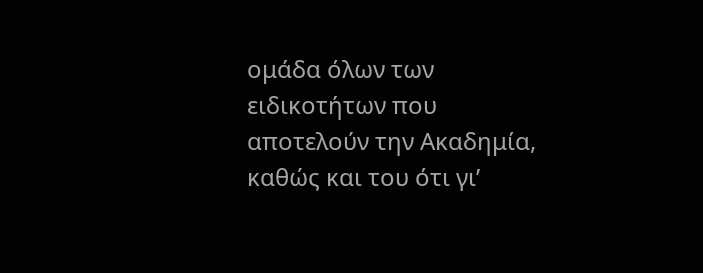ομάδα όλων των ειδικοτήτων που αποτελούν την Ακαδημία, καθώς και του ότι γι’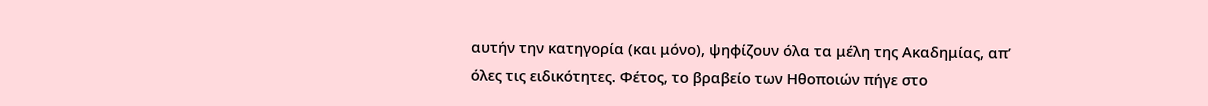αυτήν την κατηγορία (και μόνο), ψηφίζουν όλα τα μέλη της Ακαδημίας, απ’ όλες τις ειδικότητες. Φέτος, το βραβείο των Ηθοποιών πήγε στο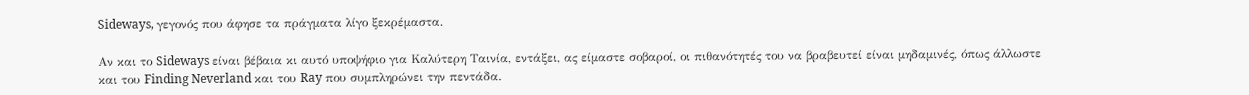Sideways, γεγονός που άφησε τα πράγματα λίγο ξεκρέμαστα.

Αν και το Sideways είναι βέβαια κι αυτό υποψήφιο για Καλύτερη Ταινία, εντάξει, ας είμαστε σοβαροί, οι πιθανότητές του να βραβευτεί είναι μηδαμινές, όπως άλλωστε και του Finding Neverland και του Ray που συμπληρώνει την πεντάδα.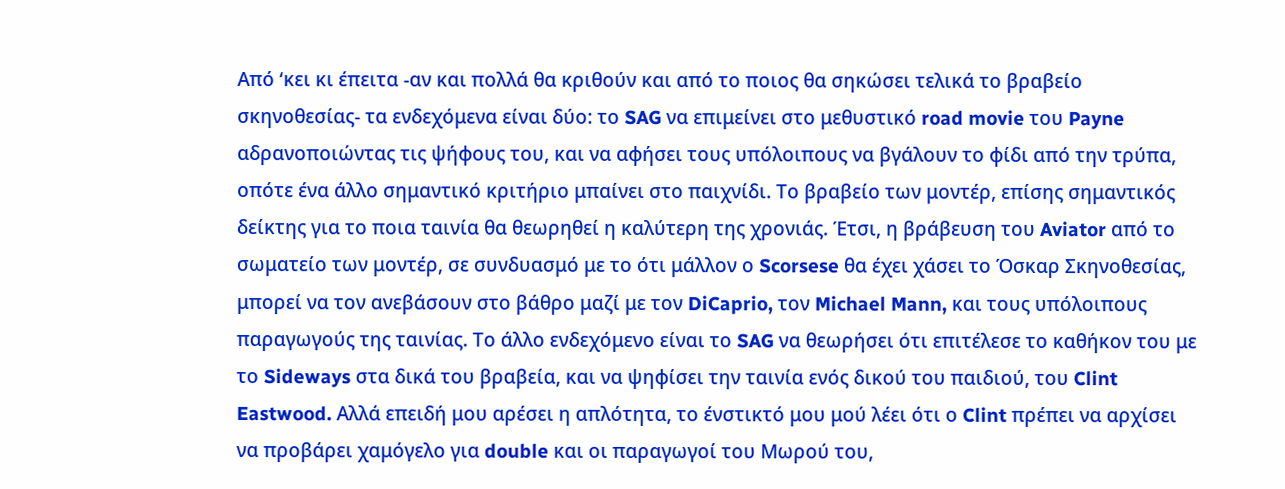Από ‘κει κι έπειτα -αν και πολλά θα κριθούν και από το ποιος θα σηκώσει τελικά το βραβείο σκηνοθεσίας- τα ενδεχόμενα είναι δύο: το SAG να επιμείνει στο μεθυστικό road movie του Payne αδρανοποιώντας τις ψήφους του, και να αφήσει τους υπόλοιπους να βγάλουν το φίδι από την τρύπα, οπότε ένα άλλο σημαντικό κριτήριο μπαίνει στο παιχνίδι. Το βραβείο των μοντέρ, επίσης σημαντικός δείκτης για το ποια ταινία θα θεωρηθεί η καλύτερη της χρονιάς. Έτσι, η βράβευση του Aviator από το σωματείο των μοντέρ, σε συνδυασμό με το ότι μάλλον ο Scorsese θα έχει χάσει το Όσκαρ Σκηνοθεσίας, μπορεί να τον ανεβάσουν στο βάθρο μαζί με τον DiCaprio, τον Michael Mann, και τους υπόλοιπους παραγωγούς της ταινίας. Το άλλο ενδεχόμενο είναι το SAG να θεωρήσει ότι επιτέλεσε το καθήκον του με το Sideways στα δικά του βραβεία, και να ψηφίσει την ταινία ενός δικού του παιδιού, του Clint Eastwood. Αλλά επειδή μου αρέσει η απλότητα, το ένστικτό μου μού λέει ότι ο Clint πρέπει να αρχίσει να προβάρει χαμόγελο για double και οι παραγωγοί του Μωρού του,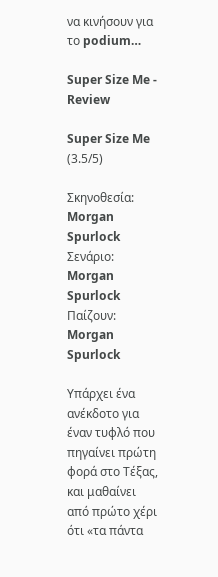να κινήσουν για το podium…

Super Size Me - Review

Super Size Me
(3.5/5)

Σκηνοθεσία: Morgan Spurlock
Σενάριο: Morgan Spurlock
Παίζουν: Morgan Spurlock

Υπάρχει ένα ανέκδοτο για έναν τυφλό που πηγαίνει πρώτη φορά στο Τέξας, και μαθαίνει από πρώτο χέρι ότι «τα πάντα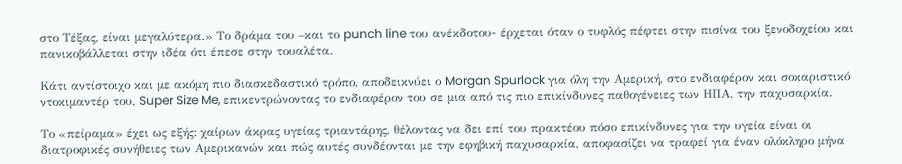στο Τέξας, είναι μεγαλύτερα.» Το δράμα του –και το punch line του ανέκδοτου- έρχεται όταν ο τυφλός πέφτει στην πισίνα του ξενοδοχείου και πανικοβάλλεται στην ιδέα ότι έπεσε στην τουαλέτα.

Κάτι αντίστοιχο και με ακόμη πιο διασκεδαστικό τρόπο, αποδεικνύει ο Morgan Spurlock για όλη την Αμερική, στο ενδιαφέρον και σοκαριστικό ντοκιμαντέρ του, Super Size Me, επικεντρώνοντας το ενδιαφέρον του σε μια από τις πιο επικίνδυνες παθογένειες των ΗΠΑ, την παχυσαρκία.

Το «πείραμα» έχει ως εξής: χαίρων άκρας υγείας τριαντάρης, θέλοντας να δει επί του πρακτέου πόσο επικίνδυνες για την υγεία είναι οι διατροφικές συνήθειες των Αμερικανών και πώς αυτές συνδέονται με την εφηβική παχυσαρκία, αποφασίζει να τραφεί για έναν ολόκληρο μήνα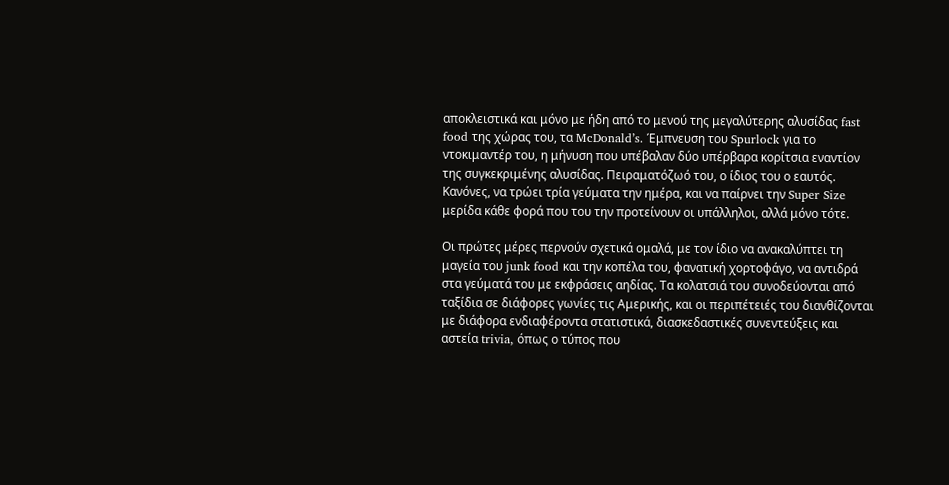αποκλειστικά και μόνο με ήδη από το μενού της μεγαλύτερης αλυσίδας fast food της χώρας του, τα McDonald’s. Έμπνευση του Spurlock για το ντοκιμαντέρ του, η μήνυση που υπέβαλαν δύο υπέρβαρα κορίτσια εναντίον της συγκεκριμένης αλυσίδας. Πειραματόζωό του, ο ίδιος του ο εαυτός. Κανόνες, να τρώει τρία γεύματα την ημέρα, και να παίρνει την Super Size μερίδα κάθε φορά που του την προτείνουν οι υπάλληλοι, αλλά μόνο τότε.

Οι πρώτες μέρες περνούν σχετικά ομαλά, με τον ίδιο να ανακαλύπτει τη μαγεία του junk food και την κοπέλα του, φανατική χορτοφάγο, να αντιδρά στα γεύματά του με εκφράσεις αηδίας. Τα κολατσιά του συνοδεύονται από ταξίδια σε διάφορες γωνίες τις Αμερικής, και οι περιπέτειές του διανθίζονται με διάφορα ενδιαφέροντα στατιστικά, διασκεδαστικές συνεντεύξεις και αστεία trivia, όπως ο τύπος που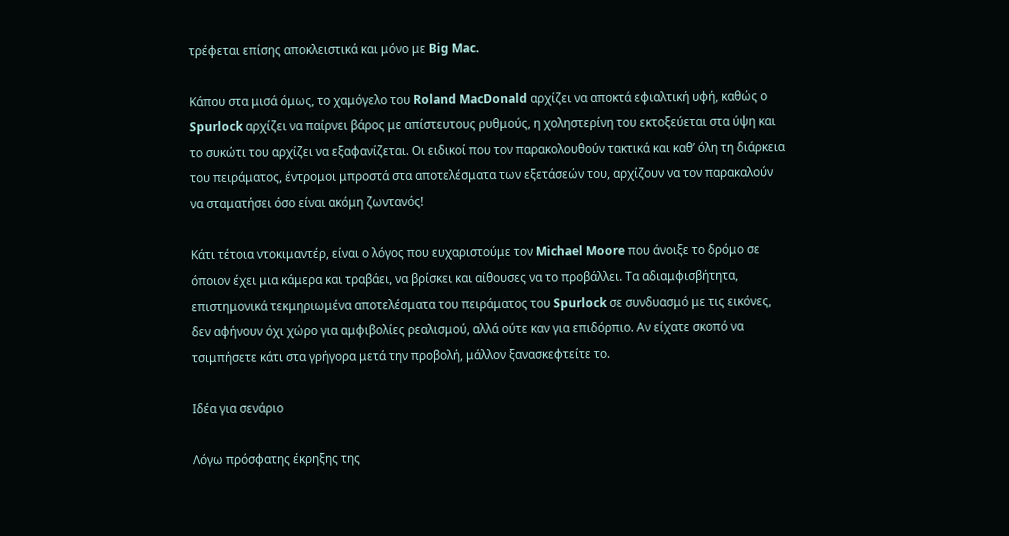τρέφεται επίσης αποκλειστικά και μόνο με Big Mac.

Κάπου στα μισά όμως, το χαμόγελο του Roland MacDonald αρχίζει να αποκτά εφιαλτική υφή, καθώς ο Spurlock αρχίζει να παίρνει βάρος με απίστευτους ρυθμούς, η χοληστερίνη του εκτοξεύεται στα ύψη και το συκώτι του αρχίζει να εξαφανίζεται. Οι ειδικοί που τον παρακολουθούν τακτικά και καθ’ όλη τη διάρκεια του πειράματος, έντρομοι μπροστά στα αποτελέσματα των εξετάσεών του, αρχίζουν να τον παρακαλούν να σταματήσει όσο είναι ακόμη ζωντανός!

Κάτι τέτοια ντοκιμαντέρ, είναι ο λόγος που ευχαριστούμε τον Michael Moore που άνοιξε το δρόμο σε όποιον έχει μια κάμερα και τραβάει, να βρίσκει και αίθουσες να το προβάλλει. Τα αδιαμφισβήτητα, επιστημονικά τεκμηριωμένα αποτελέσματα του πειράματος του Spurlock σε συνδυασμό με τις εικόνες, δεν αφήνουν όχι χώρο για αμφιβολίες ρεαλισμού, αλλά ούτε καν για επιδόρπιο. Αν είχατε σκοπό να τσιμπήσετε κάτι στα γρήγορα μετά την προβολή, μάλλον ξανασκεφτείτε το.

Ιδέα για σενάριο

Λόγω πρόσφατης έκρηξης της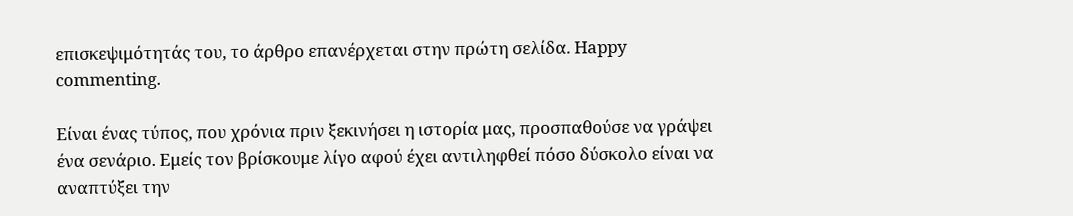επισκεψιμότητάς του, το άρθρο επανέρχεται στην πρώτη σελίδα. Happy commenting.

Είναι ένας τύπος, που χρόνια πριν ξεκινήσει η ιστορία μας, προσπαθούσε να γράψει ένα σενάριο. Εμείς τον βρίσκουμε λίγο αφού έχει αντιληφθεί πόσο δύσκολο είναι να αναπτύξει την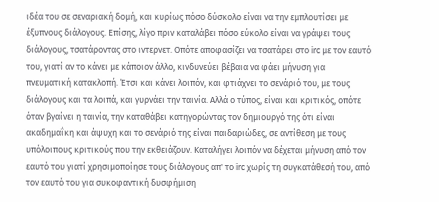ιδέα του σε σεναριακή δομή, και κυρίως πόσο δύσκολο είναι να την εμπλουτίσει με έξυπνους διάλογους. Επίσης, λίγο πριν καταλάβει πόσο εύκολο είναι να γράψει τους διάλογους, τσατάροντας στο ιντερνετ. Οπότε αποφασίζει να τσατάρει στο irc με τον εαυτό του, γιατί αν το κάνει με κάποιον άλλο, κινδυνεύει βέβαια να φάει μήνυση για πνευματική κατακλοπή. Έτσι και κάνει λοιπόν, και φτιάχνει το σενάριό του, με τους διάλογους και τα λοιπά, και γυρνάει την ταινία. Αλλά ο τύπος, είναι και κριτικός, οπότε όταν βγαίνει η ταινία, την καταθάβει κατηγορώντας τον δημιουργό της ότι είναι ακαδημαΐκη και άψυχη και το σενάριό της είναι παιδαριώδες, σε αντίθεση με τους υπόλοιπους κριτικούς που την εκθειάζουν. Καταλήγει λοιπόν να δέχεται μήνυση από τον εαυτό του γιατί χρησιμοποίησε τους διάλογους απ' το irc χωρίς τη συγκατάθεσή του, από τον εαυτό του για συκοφαντική δυσφήμιση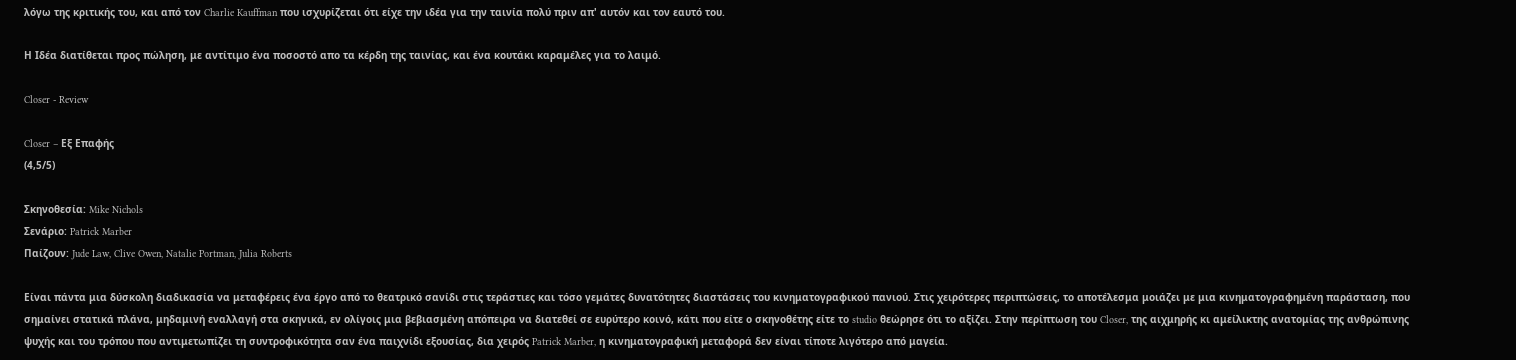λόγω της κριτικής του, και από τον Charlie Kauffman που ισχυρίζεται ότι είχε την ιδέα για την ταινία πολύ πριν απ' αυτόν και τον εαυτό του.

Η Ιδέα διατίθεται προς πώληση, με αντίτιμο ένα ποσοστό απο τα κέρδη της ταινίας, και ένα κουτάκι καραμέλες για το λαιμό.

Closer - Review

Closer – Εξ Επαφής
(4,5/5)

Σκηνοθεσία: Mike Nichols
Σενάριο: Patrick Marber
Παίζουν: Jude Law, Clive Owen, Natalie Portman, Julia Roberts

Είναι πάντα μια δύσκολη διαδικασία να μεταφέρεις ένα έργο από το θεατρικό σανίδι στις τεράστιες και τόσο γεμάτες δυνατότητες διαστάσεις του κινηματογραφικού πανιού. Στις χειρότερες περιπτώσεις, το αποτέλεσμα μοιάζει με μια κινηματογραφημένη παράσταση, που σημαίνει στατικά πλάνα, μηδαμινή εναλλαγή στα σκηνικά, εν ολίγοις μια βεβιασμένη απόπειρα να διατεθεί σε ευρύτερο κοινό, κάτι που είτε ο σκηνοθέτης είτε το studio θεώρησε ότι το αξίζει. Στην περίπτωση του Closer, της αιχμηρής κι αμείλικτης ανατομίας της ανθρώπινης ψυχής και του τρόπου που αντιμετωπίζει τη συντροφικότητα σαν ένα παιχνίδι εξουσίας, δια χειρός Patrick Marber, η κινηματογραφική μεταφορά δεν είναι τίποτε λιγότερο από μαγεία.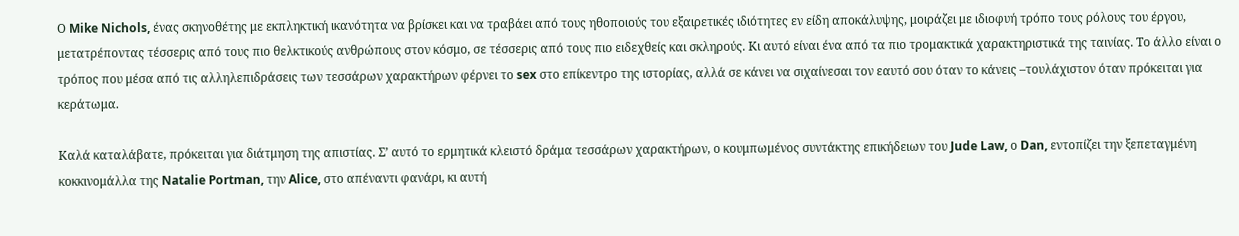Ο Mike Nichols, ένας σκηνοθέτης με εκπληκτική ικανότητα να βρίσκει και να τραβάει από τους ηθοποιούς του εξαιρετικές ιδιότητες εν είδη αποκάλυψης, μοιράζει με ιδιοφυή τρόπο τους ρόλους του έργου, μετατρέποντας τέσσερις από τους πιο θελκτικούς ανθρώπους στον κόσμο, σε τέσσερις από τους πιο ειδεχθείς και σκληρούς. Κι αυτό είναι ένα από τα πιο τρομακτικά χαρακτηριστικά της ταινίας. Το άλλο είναι ο τρόπος που μέσα από τις αλληλεπιδράσεις των τεσσάρων χαρακτήρων φέρνει το sex στο επίκεντρο της ιστορίας, αλλά σε κάνει να σιχαίνεσαι τον εαυτό σου όταν το κάνεις –τουλάχιστον όταν πρόκειται για κεράτωμα.

Καλά καταλάβατε, πρόκειται για διάτμηση της απιστίας. Σ’ αυτό το ερμητικά κλειστό δράμα τεσσάρων χαρακτήρων, ο κουμπωμένος συντάκτης επικήδειων του Jude Law, ο Dan, εντοπίζει την ξεπεταγμένη κοκκινομάλλα της Natalie Portman, την Alice, στο απέναντι φανάρι, κι αυτή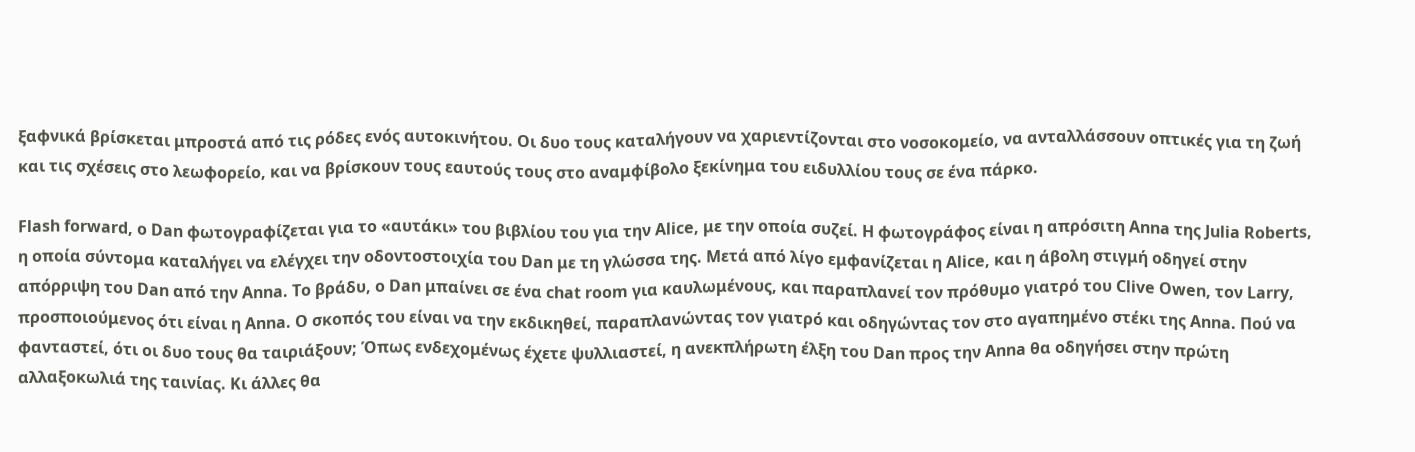ξαφνικά βρίσκεται μπροστά από τις ρόδες ενός αυτοκινήτου. Οι δυο τους καταλήγουν να χαριεντίζονται στο νοσοκομείο, να ανταλλάσσουν οπτικές για τη ζωή και τις σχέσεις στο λεωφορείο, και να βρίσκουν τους εαυτούς τους στο αναμφίβολο ξεκίνημα του ειδυλλίου τους σε ένα πάρκο.

Flash forward, ο Dan φωτογραφίζεται για το «αυτάκι» του βιβλίου του για την Alice, με την οποία συζεί. Η φωτογράφος είναι η απρόσιτη Anna της Julia Roberts, η οποία σύντομα καταλήγει να ελέγχει την οδοντοστοιχία του Dan με τη γλώσσα της. Μετά από λίγο εμφανίζεται η Alice, και η άβολη στιγμή οδηγεί στην απόρριψη του Dan από την Anna. Το βράδυ, ο Dan μπαίνει σε ένα chat room για καυλωμένους, και παραπλανεί τον πρόθυμο γιατρό του Clive Owen, τον Larry, προσποιούμενος ότι είναι η Anna. Ο σκοπός του είναι να την εκδικηθεί, παραπλανώντας τον γιατρό και οδηγώντας τον στο αγαπημένο στέκι της Anna. Πού να φανταστεί, ότι οι δυο τους θα ταιριάξουν; Όπως ενδεχομένως έχετε ψυλλιαστεί, η ανεκπλήρωτη έλξη του Dan προς την Anna θα οδηγήσει στην πρώτη αλλαξοκωλιά της ταινίας. Κι άλλες θα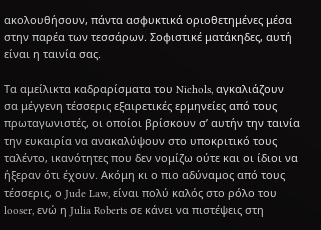ακολουθήσουν, πάντα ασφυκτικά οριοθετημένες μέσα στην παρέα των τεσσάρων. Σοφιστικέ ματάκηδες, αυτή είναι η ταινία σας.

Τα αμείλικτα καδραρίσματα του Nichols, αγκαλιάζουν σα μέγγενη τέσσερις εξαιρετικές ερμηνείες από τους πρωταγωνιστές, οι οποίοι βρίσκουν σ’ αυτήν την ταινία την ευκαιρία να ανακαλύψουν στο υποκριτικό τους ταλέντο, ικανότητες που δεν νομίζω ούτε και οι ίδιοι να ήξεραν ότι έχουν. Ακόμη κι ο πιο αδύναμος από τους τέσσερις, ο Jude Law, είναι πολύ καλός στο ρόλο του looser, ενώ η Julia Roberts σε κάνει να πιστέψεις στη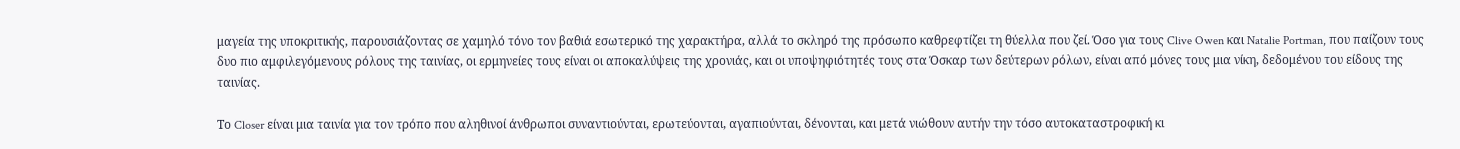μαγεία της υποκριτικής, παρουσιάζοντας σε χαμηλό τόνο τον βαθιά εσωτερικό της χαρακτήρα, αλλά το σκληρό της πρόσωπο καθρεφτίζει τη θύελλα που ζεί. Όσο για τους Clive Owen και Natalie Portman, που παίζουν τους δυο πιο αμφιλεγόμενους ρόλους της ταινίας, οι ερμηνείες τους είναι οι αποκαλύψεις της χρονιάς, και οι υποψηφιότητές τους στα Όσκαρ των δεύτερων ρόλων, είναι από μόνες τους μια νίκη, δεδομένου του είδους της ταινίας.

Το Closer είναι μια ταινία για τον τρόπο που αληθινοί άνθρωποι συναντιούνται, ερωτεύονται, αγαπιούνται, δένονται, και μετά νιώθουν αυτήν την τόσο αυτοκαταστροφική κι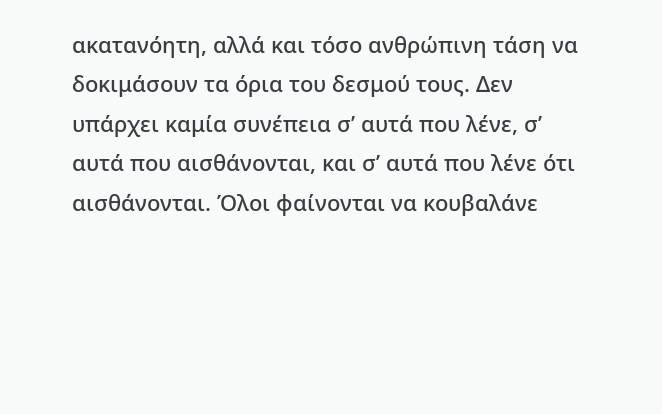ακατανόητη, αλλά και τόσο ανθρώπινη τάση να δοκιμάσουν τα όρια του δεσμού τους. Δεν υπάρχει καμία συνέπεια σ’ αυτά που λένε, σ’ αυτά που αισθάνονται, και σ’ αυτά που λένε ότι αισθάνονται. Όλοι φαίνονται να κουβαλάνε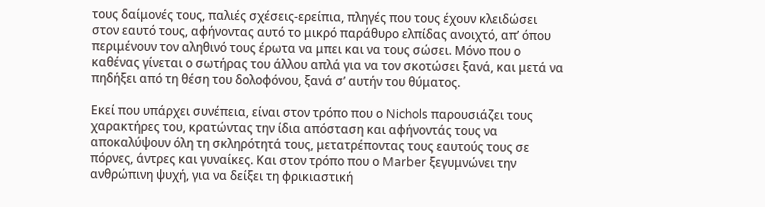τους δαίμονές τους, παλιές σχέσεις-ερείπια, πληγές που τους έχουν κλειδώσει στον εαυτό τους, αφήνοντας αυτό το μικρό παράθυρο ελπίδας ανοιχτό, απ’ όπου περιμένουν τον αληθινό τους έρωτα να μπει και να τους σώσει. Μόνο που ο καθένας γίνεται ο σωτήρας του άλλου απλά για να τον σκοτώσει ξανά, και μετά να πηδήξει από τη θέση του δολοφόνου, ξανά σ’ αυτήν του θύματος.

Εκεί που υπάρχει συνέπεια, είναι στον τρόπο που ο Nichols παρουσιάζει τους χαρακτήρες του, κρατώντας την ίδια απόσταση και αφήνοντάς τους να αποκαλύψουν όλη τη σκληρότητά τους, μετατρέποντας τους εαυτούς τους σε πόρνες, άντρες και γυναίκες. Και στον τρόπο που ο Marber ξεγυμνώνει την ανθρώπινη ψυχή, για να δείξει τη φρικιαστική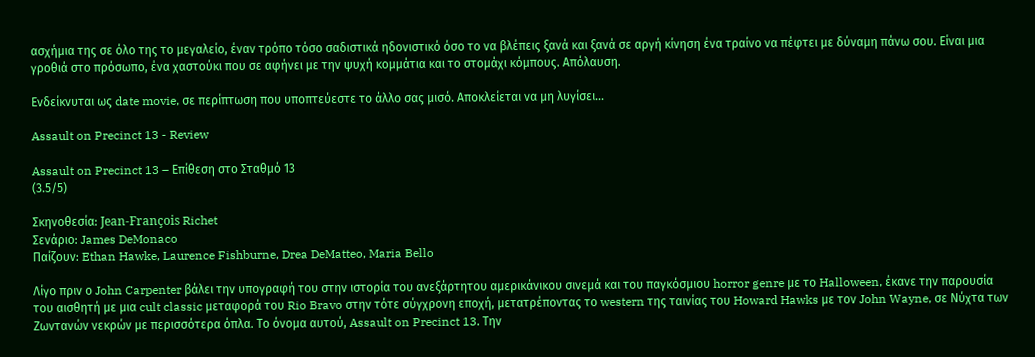ασχήμια της σε όλο της το μεγαλείο, έναν τρόπο τόσο σαδιστικά ηδονιστικό όσο το να βλέπεις ξανά και ξανά σε αργή κίνηση ένα τραίνο να πέφτει με δύναμη πάνω σου. Είναι μια γροθιά στο πρόσωπο, ένα χαστούκι που σε αφήνει με την ψυχή κομμάτια και το στομάχι κόμπους. Απόλαυση.

Ενδείκνυται ως date movie, σε περίπτωση που υποπτεύεστε το άλλο σας μισό. Αποκλείεται να μη λυγίσει…

Assault on Precinct 13 - Review

Assault on Precinct 13 – Επίθεση στο Σταθμό 13
(3.5/5)

Σκηνοθεσία: Jean-François Richet
Σενάριο: James DeMonaco
Παίζουν: Ethan Hawke, Laurence Fishburne, Drea DeMatteo, Maria Bello

Λίγο πριν ο John Carpenter βάλει την υπογραφή του στην ιστορία του ανεξάρτητου αμερικάνικου σινεμά και του παγκόσμιου horror genre με το Halloween, έκανε την παρουσία του αισθητή με μια cult classic μεταφορά του Rio Bravo στην τότε σύγχρονη εποχή, μετατρέποντας το western της ταινίας του Howard Hawks με τον John Wayne, σε Νύχτα των Ζωντανών νεκρών με περισσότερα όπλα. Το όνομα αυτού, Assault on Precinct 13. Την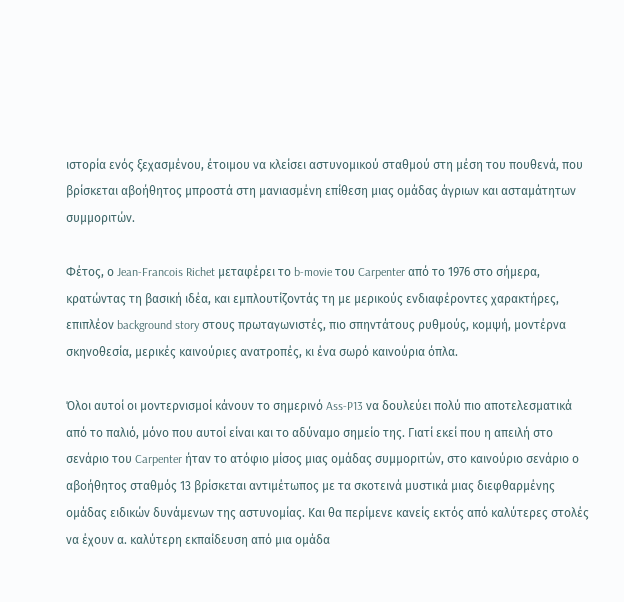ιστορία ενός ξεχασμένου, έτοιμου να κλείσει αστυνομικού σταθμού στη μέση του πουθενά, που βρίσκεται αβοήθητος μπροστά στη μανιασμένη επίθεση μιας ομάδας άγριων και ασταμάτητων συμμοριτών.

Φέτος, ο Jean-Francois Richet μεταφέρει το b-movie του Carpenter από το 1976 στο σήμερα, κρατώντας τη βασική ιδέα, και εμπλουτίζοντάς τη με μερικούς ενδιαφέροντες χαρακτήρες, επιπλέον background story στους πρωταγωνιστές, πιο σπηντάτους ρυθμούς, κομψή, μοντέρνα σκηνοθεσία, μερικές καινούριες ανατροπές, κι ένα σωρό καινούρια όπλα.

Όλοι αυτοί οι μοντερνισμοί κάνουν το σημερινό Ass-P13 να δουλεύει πολύ πιο αποτελεσματικά από το παλιό, μόνο που αυτοί είναι και το αδύναμο σημείο της. Γιατί εκεί που η απειλή στο σενάριο του Carpenter ήταν το ατόφιο μίσος μιας ομάδας συμμοριτών, στο καινούριο σενάριο ο αβοήθητος σταθμός 13 βρίσκεται αντιμέτωπος με τα σκοτεινά μυστικά μιας διεφθαρμένης ομάδας ειδικών δυνάμενων της αστυνομίας. Και θα περίμενε κανείς εκτός από καλύτερες στολές να έχουν α. καλύτερη εκπαίδευση από μια ομάδα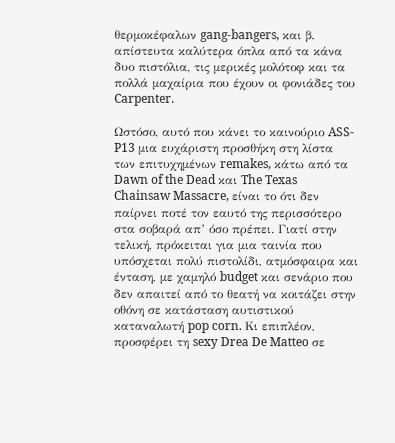θερμοκέφαλων gang-bangers, και β. απίστευτα καλύτερα όπλα από τα κάνα δυο πιστόλια, τις μερικές μολότοφ και τα πολλά μαχαίρια που έχουν οι φονιάδες του Carpenter.

Ωστόσο, αυτό που κάνει το καινούριο ASS-P13 μια ευχάριστη προσθήκη στη λίστα των επιτυχημένων remakes, κάτω από τα Dawn of the Dead και The Texas Chainsaw Massacre, είναι το ότι δεν παίρνει ποτέ τον εαυτό της περισσότερο στα σοβαρά απ’ όσο πρέπει. Γιατί στην τελική, πρόκειται για μια ταινία που υπόσχεται πολύ πιστολίδι, ατμόσφαιρα και ένταση, με χαμηλό budget και σενάριο που δεν απαιτεί από το θεατή να κοιτάζει στην οθόνη σε κατάσταση αυτιστικού καταναλωτή pop corn. Κι επιπλέον, προσφέρει τη sexy Drea De Matteo σε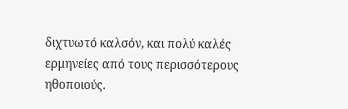διχτυωτό καλσόν, και πολύ καλές ερμηνείες από τους περισσότερους ηθοποιούς.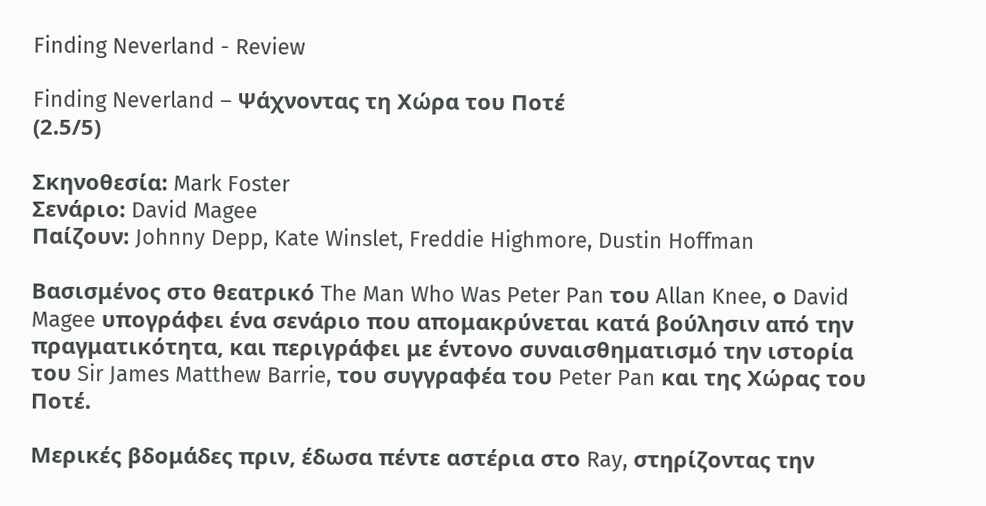Finding Neverland - Review

Finding Neverland – Ψάχνοντας τη Χώρα του Ποτέ
(2.5/5)

Σκηνοθεσία: Mark Foster
Σενάριο: David Magee
Παίζουν: Johnny Depp, Kate Winslet, Freddie Highmore, Dustin Hoffman

Βασισμένος στο θεατρικό The Man Who Was Peter Pan του Allan Knee, ο David Magee υπογράφει ένα σενάριο που απομακρύνεται κατά βούλησιν από την πραγματικότητα, και περιγράφει με έντονο συναισθηματισμό την ιστορία του Sir James Matthew Barrie, του συγγραφέα του Peter Pan και της Χώρας του Ποτέ.

Μερικές βδομάδες πριν, έδωσα πέντε αστέρια στο Ray, στηρίζοντας την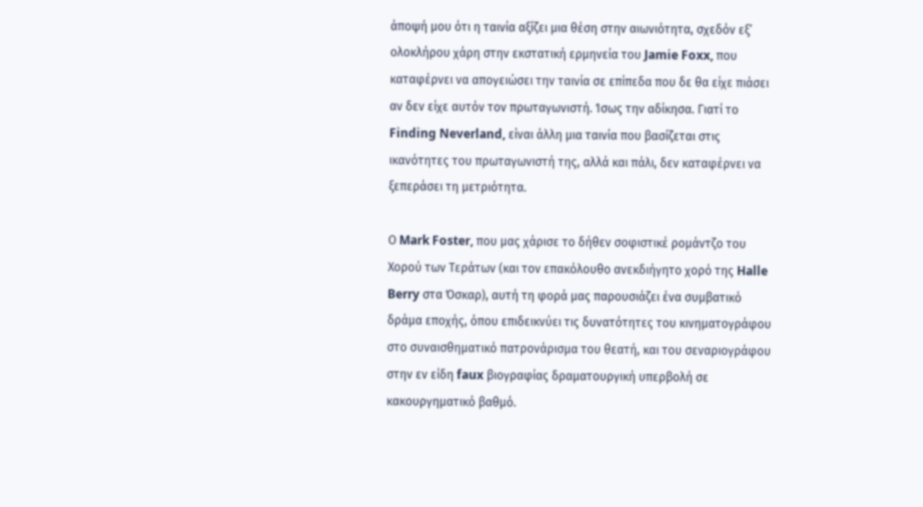άποψή μου ότι η ταινία αξίζει μια θέση στην αιωνιότητα, σχεδόν εξ’ ολοκλήρου χάρη στην εκστατική ερμηνεία του Jamie Foxx, που καταφέρνει να απογειώσει την ταινία σε επίπεδα που δε θα είχε πιάσει αν δεν είχε αυτόν τον πρωταγωνιστή. Ίσως την αδίκησα. Γιατί το Finding Neverland, είναι άλλη μια ταινία που βασίζεται στις ικανότητες του πρωταγωνιστή της, αλλά και πάλι, δεν καταφέρνει να ξεπεράσει τη μετριότητα.

Ο Mark Foster, που μας χάρισε το δήθεν σοφιστικέ ρομάντζο του Χορού των Τεράτων (και τον επακόλουθο ανεκδιήγητο χορό της Halle Berry στα Όσκαρ), αυτή τη φορά μας παρουσιάζει ένα συμβατικό δράμα εποχής, όπου επιδεικνύει τις δυνατότητες του κινηματογράφου στο συναισθηματικό πατρονάρισμα του θεατή, και του σεναριογράφου στην εν είδη faux βιογραφίας δραματουργική υπερβολή σε κακουργηματικό βαθμό.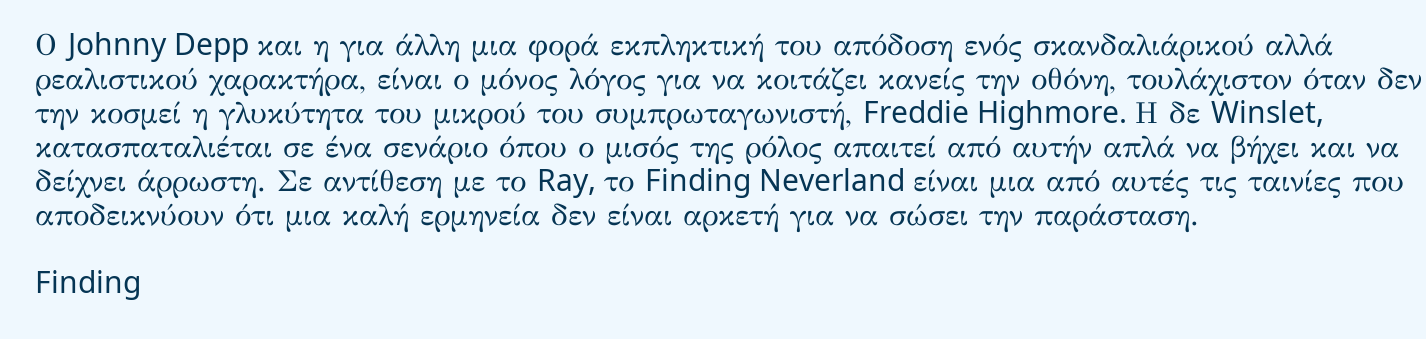Ο Johnny Depp και η για άλλη μια φορά εκπληκτική του απόδοση ενός σκανδαλιάρικού αλλά ρεαλιστικού χαρακτήρα, είναι ο μόνος λόγος για να κοιτάζει κανείς την οθόνη, τουλάχιστον όταν δεν την κοσμεί η γλυκύτητα του μικρού του συμπρωταγωνιστή, Freddie Highmore. Η δε Winslet, κατασπαταλιέται σε ένα σενάριο όπου ο μισός της ρόλος απαιτεί από αυτήν απλά να βήχει και να δείχνει άρρωστη. Σε αντίθεση με το Ray, το Finding Neverland είναι μια από αυτές τις ταινίες που αποδεικνύουν ότι μια καλή ερμηνεία δεν είναι αρκετή για να σώσει την παράσταση.

Finding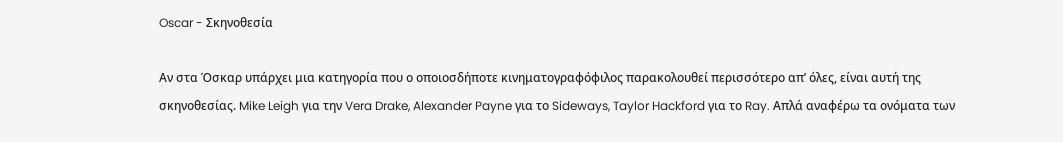Oscar - Σκηνοθεσία

Αν στα Όσκαρ υπάρχει μια κατηγορία που ο οποιοσδήποτε κινηματογραφόφιλος παρακολουθεί περισσότερο απ’ όλες, είναι αυτή της σκηνοθεσίας. Mike Leigh για την Vera Drake, Alexander Payne για το Sideways, Taylor Hackford για το Ray. Απλά αναφέρω τα ονόματα των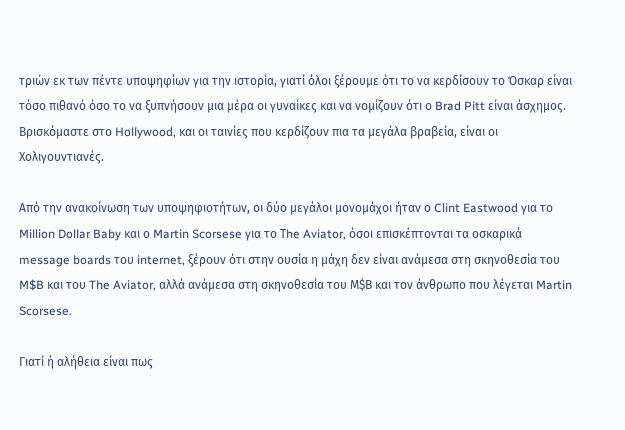τριών εκ των πέντε υποψηφίων για την ιστορία, γιατί όλοι ξέρουμε ότι το να κερδίσουν το Όσκαρ είναι τόσο πιθανό όσο το να ξυπνήσουν μια μέρα οι γυναίκες και να νομίζουν ότι ο Brad Pitt είναι άσχημος. Βρισκόμαστε στο Hollywood, και οι ταινίες που κερδίζουν πια τα μεγάλα βραβεία, είναι οι Χολιγουντιανές.

Από την ανακοίνωση των υποψηφιοτήτων, οι δύο μεγάλοι μονομάχοι ήταν ο Clint Eastwood για το Million Dollar Baby και ο Martin Scorsese για το Τhe Aviator, όσοι επισκέπτονται τα οσκαρικά message boards του internet, ξέρουν ότι στην ουσία η μάχη δεν είναι ανάμεσα στη σκηνοθεσία του M$B και του The Aviator, αλλά ανάμεσα στη σκηνοθεσία του Μ$Β και τον άνθρωπο που λέγεται Martin Scorsese.

Γιατί ή αλήθεια είναι πως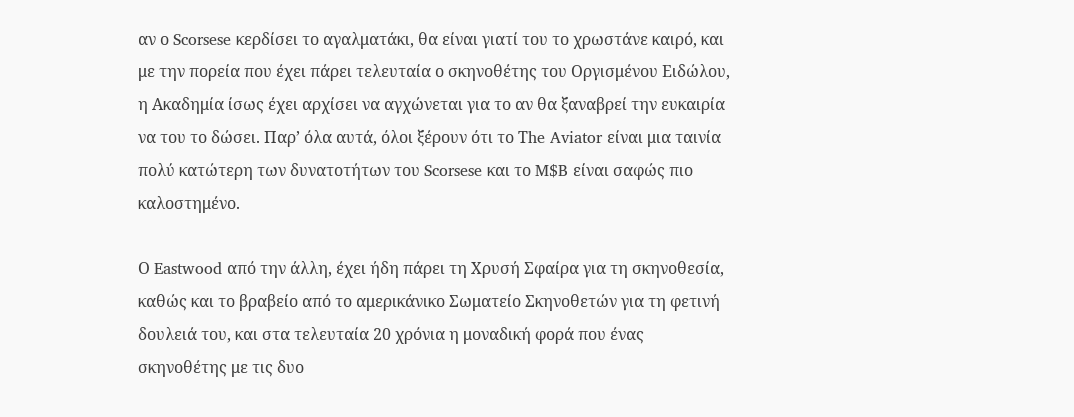αν ο Scorsese κερδίσει το αγαλματάκι, θα είναι γιατί του το χρωστάνε καιρό, και με την πορεία που έχει πάρει τελευταία ο σκηνοθέτης του Οργισμένου Ειδώλου, η Ακαδημία ίσως έχει αρχίσει να αγχώνεται για το αν θα ξαναβρεί την ευκαιρία να του το δώσει. Παρ’ όλα αυτά, όλοι ξέρουν ότι το Τhe Aviator είναι μια ταινία πολύ κατώτερη των δυνατοτήτων του Scorsese και το M$B είναι σαφώς πιο καλοστημένο.

Ο Eastwood από την άλλη, έχει ήδη πάρει τη Χρυσή Σφαίρα για τη σκηνοθεσία, καθώς και το βραβείο από το αμερικάνικο Σωματείο Σκηνοθετών για τη φετινή δουλειά του, και στα τελευταία 20 χρόνια η μοναδική φορά που ένας σκηνοθέτης με τις δυο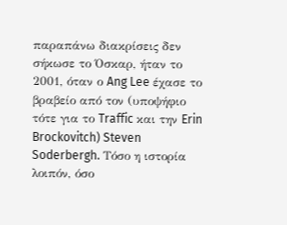παραπάνω διακρίσεις δεν σήκωσε το Όσκαρ, ήταν το 2001, όταν ο Ang Lee έχασε το βραβείο από τον (υποψήφιο τότε για το Traffic και την Erin Brockovitch) Steven Soderbergh. Τόσο η ιστορία λοιπόν, όσο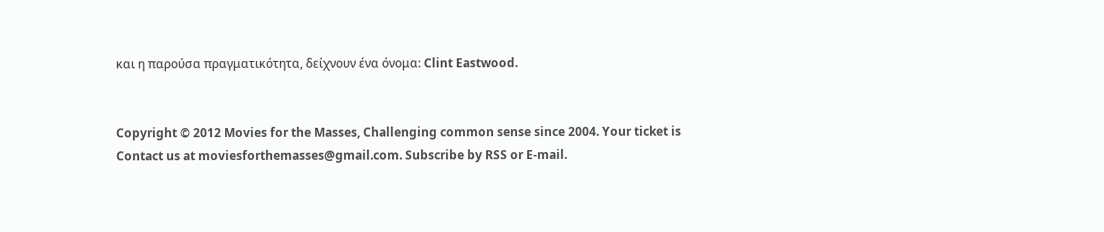και η παρούσα πραγματικότητα, δείχνουν ένα όνομα: Clint Eastwood.


Copyright © 2012 Movies for the Masses, Challenging common sense since 2004. Your ticket is
Contact us at moviesforthemasses@gmail.com. Subscribe by RSS or E-mail.